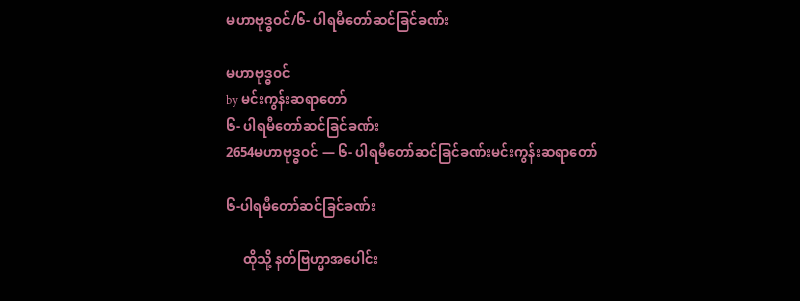မဟာဗုဒ္ဓဝင်/၆- ပါရမီတော်ဆင်ခြင်ခဏ်း

မဟာဗုဒ္ဓဝင်
by မင်းကွန်းဆရာတော်
၆- ပါရမီတော်ဆင်ခြင်ခဏ်း
2654မဟာဗုဒ္ဓဝင် — ၆- ပါရမီတော်ဆင်ခြင်ခဏ်းမင်းကွန်းဆရာတော်

၆-ပါရမီတော်ဆင်ခြင်ခဏ်း

     ထိုသို့ နတ်ဗြဟ္မာအပေါင်း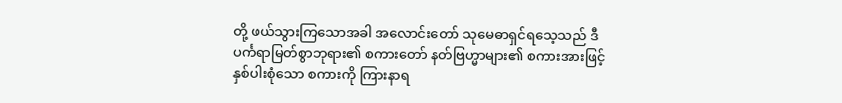တို့ ဖယ်သွားကြသောအခါ အလောင်းတော် သုမေဓာရှင်ရသေ့သည် ဒီပင်္ကရာမြတ်စွာဘုရား၏ စကားတော် နတ်ဗြဟ္မာများ၏ စကားအားဖြင့် နှစ်ပါးစုံသော စကားကို ကြားနာရ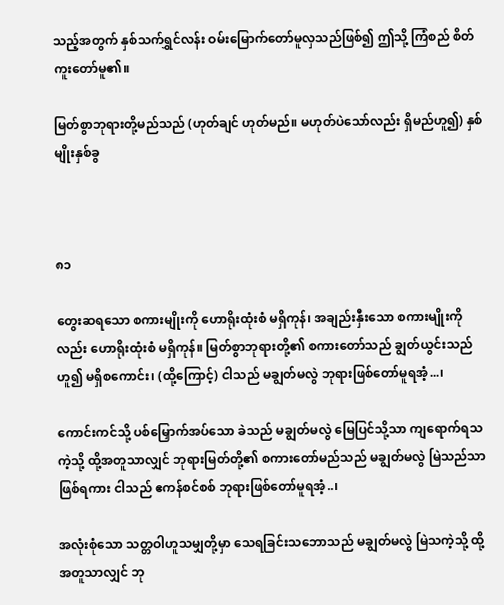သည့်အတွက် နှစ်သက်ရွှင်လန်း ဝမ်းမြောက်တော်မူလှသည်ဖြစ်၍ ဤသို့ ကြံစည် စိတ်ကူးတော်မူ၏။

မြတ်စွာဘုရားတို့မည်သည် (ဟုတ်ချင် ဟုတ်မည်။ မဟုတ်ပဲသော်လည်း ရှိမည်ဟူ၍) နှစ်မျိုးနှစ်ခွ



၈၁

တွေးဆရသော စကားမျိုးကို ဟောရိုးထုံးစံ မရှိကုန်၊ အချည်းနှီးသော စကားမျိုးကိုလည်း ဟောရိုးထုံးစံ မရှိကုန်။ မြတ်စွာဘုရားတို့၏ စကားတော်သည် ချွတ်ယွင်းသည်ဟူ၍ မရှိစကောင်း၊ (ထို့ကြောင့်) ငါသည် မချွတ်မလွဲ ဘုရားဖြစ်တော်မူရအံ့...၊

ကောင်းကင်သို့ ပစ်မြှောက်အပ်သော ခဲသည် မချွတ်မလွဲ မြေပြင်သို့သာ ကျရောက်ရသကဲ့သို့ ထို့အတူသာလျှင် ဘုရားမြတ်တို့၏ စကားတော်မည်သည် မချွတ်မလွဲ မြဲသည်သာ ဖြစ်ရကား ငါသည် ဧကန်စင်စစ် ဘုရားဖြစ်တော်မူရအံ့..၊

အလုံးစုံသော သတ္တဝါဟူသမျှတို့မှာ သေရခြင်းသဘောသည် မချွတ်မလွဲ မြဲသကဲ့သို့ ထို့အတူသာလျှင် ဘု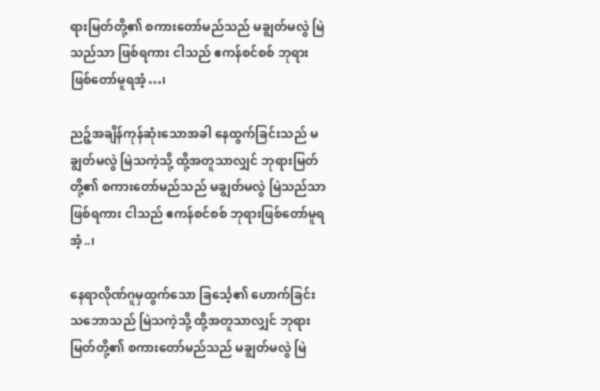ရားမြတ်တို့၏ စကားတော်မည်သည် မချွတ်မလွဲ မြဲသည်သာ ဖြစ်ရကား ငါသည် ဧကန်စင်စစ် ဘုရားဖြစ်တော်မူရအံ့…၊

ညဉ့်အချိန်ကုန်ဆုံးသောအခါ နေထွက်ခြင်းသည် မချွတ်မလွဲ မြဲသကဲ့သို့ ထို့အတူသာလျှင် ဘုရားမြတ်တို့၏ စကားတော်မည်သည် မချွတ်မလွဲ မြဲသည်သာဖြစ်ရကား ငါသည် ဧကန်စင်စစ် ဘုရားဖြစ်တော်မူရအံ့..၊

နေရာလိုဏ်ဂူမှထွက်သော ခြင်္သေ့၏ ဟောက်ခြင်းသဘောသည် မြဲသကဲ့သို့ ထို့အတူသာလျှင် ဘုရားမြတ်တို့၏ စကားတော်မည်သည် မချွတ်မလွဲ မြဲ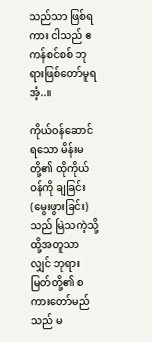သည်သာ ဖြစ်ရကား ငါသည် ဧကန်စင်စစ် ဘုရားဖြစ်တော်မူရအံ့..။

ကိုယ်ဝန်ဆောင်ရသော မိန်းမတို့၏ ထိုကိုယ်ဝန်ကို ချခြင်း (မွေးဖွားခြင်း)သည် မြဲသကဲ့သို့ ထို့အတူသာလျှင် ဘုရားမြတ်တို့၏ စကားတော်မည်သည် မ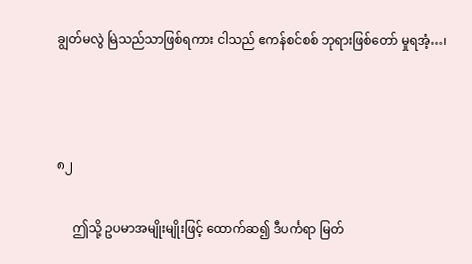ချွတ်မလွဲ မြဲသည်သာဖြစ်ရကား ငါသည် ဧကန်စင်စစ် ဘုရားဖြစ်တော် မှုရအံ့…၊



၈၂

     ဤသို့ ဥပမာအမျိုးမျိုးဖြင့် ထောက်ဆ၍ ဒီပင်္ကရာ မြတ်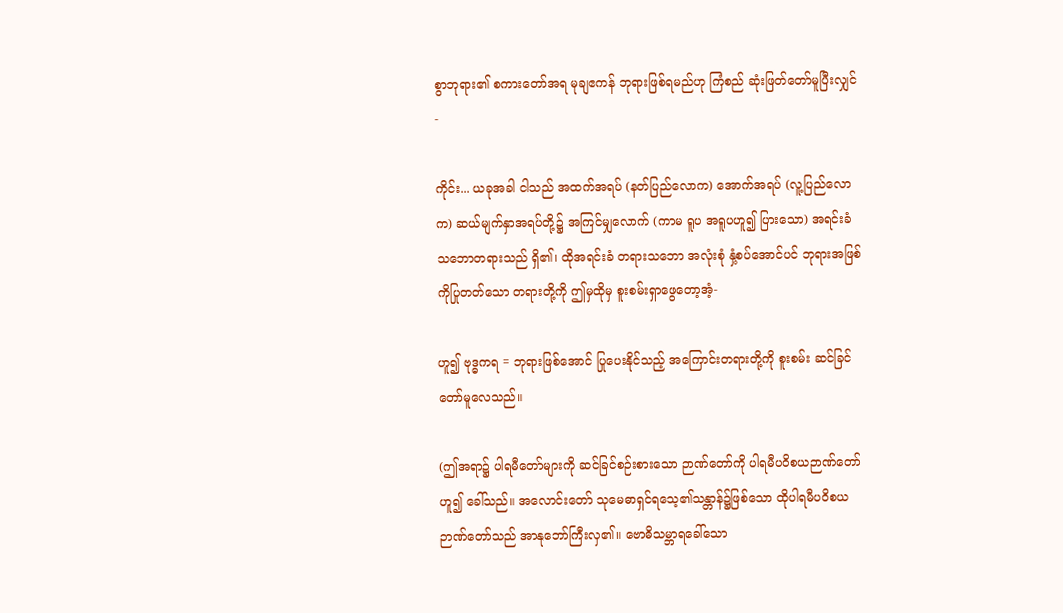စွာဘုရား၏ စကားတော်အရ မုချဧကန် ဘုရားဖြစ်ရမည်ဟု ကြံစည် ဆုံးဖြတ်တော်မူပြီးလျှင်-

ကိုင်း... ယခုအခါ ငါသည် အထက်အရပ် (နတ်ပြည်လောက) အောက်အရပ် (လူ့ပြည်လောက) ဆယ်မျက်နှာအရပ်တို့၌ အကြင်မျှလောက် (ကာမ ရူပ အရူပဟူ၍ ပြားသော) အရင်းခံ သဘောတရားသည် ရှိ၏၊ ထိုအရင်းခံ တရားသဘော အလုံးစုံ နှံ့စပ်အောင်ပင် ဘုရားအဖြစ်ကိုပြုတတ်သော တရားတို့ကို ဤမှထိုမှ စူးစမ်းရှာဖွေတော့အံ့-

ဟူ၍ ဗုဒ္ဓကရ = ဘုရားဖြစ်အောင် ပြုပေးနိုင်သည့် အကြောင်းတရားတို့ကို စူးစမ်း ဆင်ခြင်တော်မူလေသည်။

(ဤအရာ၌ ပါရမီတော်များကို ဆင်ခြင်စဉ်းစားသော ဉာဏ်တော်ကို ပါရမီပဝိစယဉာဏ်တော်ဟူ၍ ခေါ်သည်။ အလောင်းတော် သုမေဓာရှင်ရသေ့၏သန္တာန်၌ဖြစ်သော ထိုပါရမီပဝိစယ ဉာဏ်တော်သည် အာနုဘော်ကြီးလှ၏။ ဗောဓိသမ္ဘာရခေါ်သော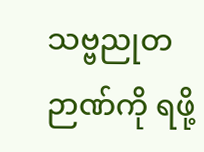သဗ္ဗညုတဉာဏ်ကို ရဖို့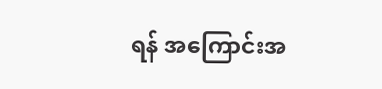ရန် အကြောင်းအ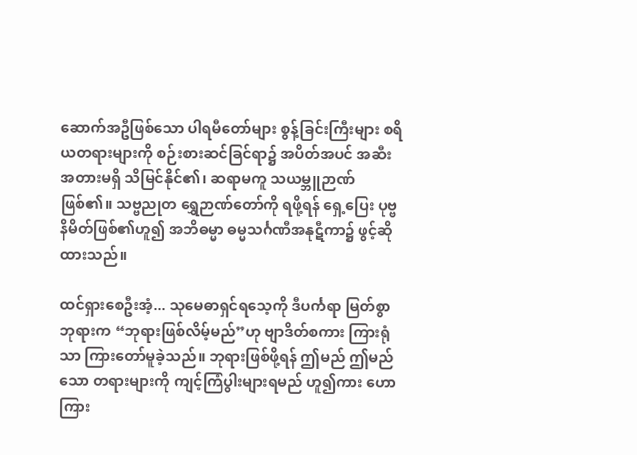ဆောက်အဦဖြစ်သော ပါရမီတော်များ စွန့်ခြင်းကြီးများ စရိယတရားများကို စဉ်းစားဆင်ခြင်ရာ၌ အပိတ်အပင် အဆီးအတားမရှိ သိမြင်နိုင်၏၊ ဆရာမကူ သယမ္ဘူဉာဏ် ဖြစ်၏။ သဗ္ဗညုတ ရွှေဉာဏ်တော်ကို ရဖို့ရန် ရှေ့ပြေး ပုဗ္ဗနိမိတ်ဖြစ်၏ဟူ၍ အဘိဓမ္မာ ဓမ္မသင်္ဂဏီအနုဋီကာ၌ ဖွင့်ဆိုထားသည်။

ထင်ရှားစေဦးအံ့... သုမေဓာရှင်ရသေ့ကို ဒီပင်္ကရာ မြတ်စွာဘုရားက “ဘုရားဖြစ်လိမ့်မည်”ဟု ဗျာဒိတ်စကား ကြားရုံသာ ကြားတော်မူခဲ့သည်။ ဘုရားဖြစ်ဖို့ရန် ဤမည် ဤမည်သော တရားများကို ကျင့်ကြံပွါးများရမည် ဟူ၍ကား ဟောကြား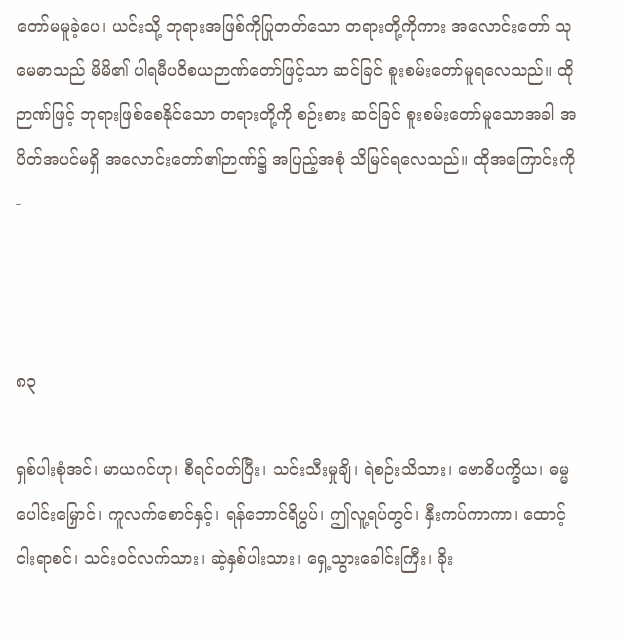တော်မမူခဲ့ပေ၊ ယင်းသို့ ဘုရားအဖြစ်ကိုပြုတတ်သော တရားတို့ကိုကား အလောင်းတော် သုမေဓာသည် မိမိ၏ ပါရမီပဝိစယဉာဏ်တော်ဖြင့်သာ ဆင်ခြင် စူးစမ်းတော်မူရလေသည်။ ထိုဉာဏ်ဖြင့် ဘုရားဖြစ်စေနိုင်သော တရားတို့ကို စဉ်းစား ဆင်ခြင် စူးစမ်းတော်မူသောအခါ အပိတ်အပင်မရှိ အလောင်းတော်၏ဉာဏ်၌ အပြည့်အစုံ သိမြင်ရလေသည်။ ထိုအကြောင်းကို-



၈၃

ရှစ်ပါးစုံအင်၊ မာယဂင်ဟု၊ စီရင်ဝတ်ပြီး၊ သင်းသီးမှုချိ၊ ရဲစဉ်းသိသား၊ ဗောဓိပက္ခိယ၊ ဓမ္မပေါင်းမြှောင်၊ ကူလက်စောင်နှင့်၊ ရန်ဘောင်ရိပွပ်၊ ဤလူ့ရပ်တွင်၊ နှီးကပ်ကာကာ၊ ထောင့်ငါးရာစင်၊ သင်းဝင်လက်သား၊ ဆဲ့နှစ်ပါးသား၊ ရှေ့သွားခေါင်းကြီး၊ ခိုး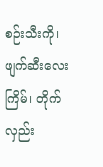စဉ်းသီးကို၊ ဖျက်ဆီးလေးကြိမ်၊ တိုက်လှည်း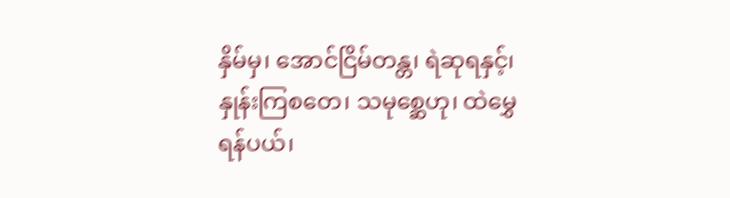နှိမ်မှ၊ အောင်ငြိမ်တန္တ၊ ရဲဆုရနှင့်၊ နှုန်းကြစတေ၊ သမုစ္ဆေဟု၊ ထဲမွှေရန်ပယ်၊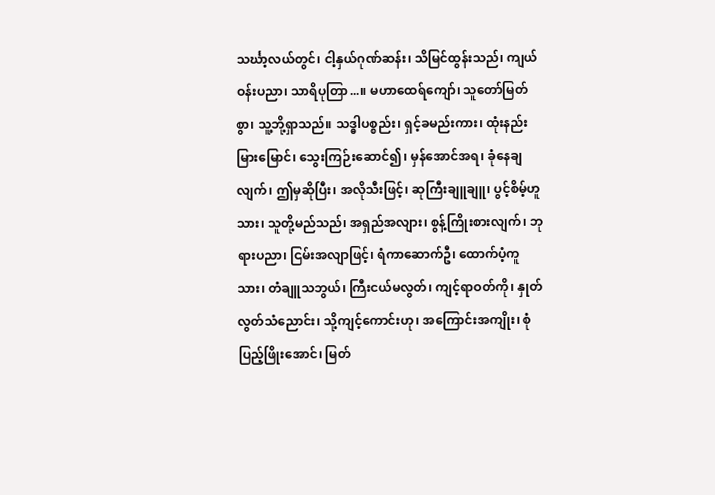သင်္ဃာ့လယ်တွင်၊ ငါ့နှယ်ဂုဏ်ဆန်း၊ သိမြင်ထွန်းသည်၊ ကျယ်ဝန်းပညာ၊ သာရိပုတြာ...။ မဟာထေရ်ကျော်၊ သူတော်မြတ်စွာ၊ သူ့ဘို့ရှာသည်။ သဒ္ဓါပစ္စည်း၊ ရှင့်ခမည်းကား၊ ထုံးနည်းမြားမြောင်၊ သွေးကြဉ်းဆောင်၍၊ မှန်အောင်အရ၊ ခုံနေချလျက်၊ ဤမှဆိုပြီး၊ အလိုသီးဖြင့်၊ ဆုကြီးချူချူ၊ ပွင့်စိမ့်ဟူသား၊ သူတို့မည်သည်၊ အရှည်အလျား၊ စွန့်ကြိုးစားလျက်၊ ဘုရားပညာ၊ ငြမ်းအလျာဖြင့်၊ ရံကာဆောက်ဦ၊ ထောက်ပံ့ကူသား၊ တံချူသဘွယ်၊ ကြီးငယ်မလွတ်၊ ကျင့်ရာဝတ်ကို၊ နှုတ်လွတ်သံညောင်း၊ သို့ကျင့်ကောင်းဟု၊ အကြောင်းအကျိုး၊ စုံပြည့်ဖြိုးအောင်၊ မြတ်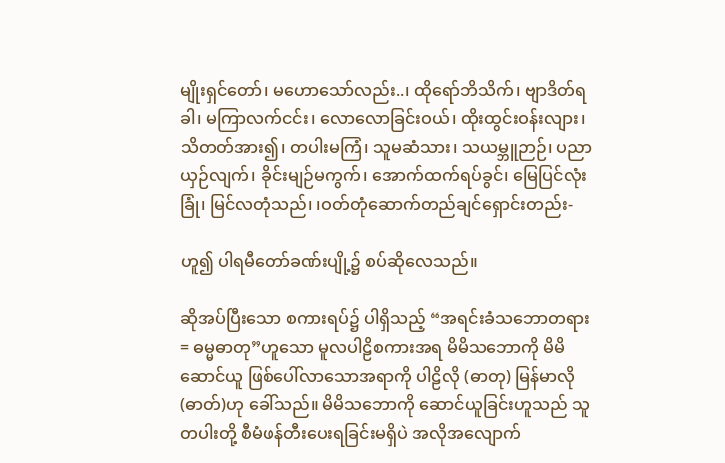မျိုးရှင်တော်၊ မဟောသော်လည်း..၊ ထိုရော်ဘိသိက်၊ ဗျာဒိတ်ရခါ၊ မကြာလက်ငင်း၊ လောလောခြင်းဝယ်၊ ထိုးထွင်းဝန်းလျား၊ သိတတ်အား၍၊ တပါးမကြံ၊ သူမဆံသား၊ သယမ္ဘူဉာဉ်၊ ပညာယှဉ်လျက်၊ ခိုင်းမျဉ်မကွက်၊ အောက်ထက်ရပ်ခွင်၊ မြေပြင်လုံးခြုံ၊ မြင်လတုံသည်၊ ၊ဝတ်တုံဆောက်တည်ချင်ရှောင်းတည်း-

ဟူ၍ ပါရမီတော်ခဏ်းပျို့၌ စပ်ဆိုလေသည်။

ဆိုအပ်ပြီးသော စကားရပ်၌ ပါရှိသည့် “အရင်းခံသဘောတရား = ဓမ္မဓာတု”ဟူသော မူလပါဠိစကားအရ မိမိသဘောကို မိမိဆောင်ယူ ဖြစ်ပေါ်လာသောအရာကို ပါဠိလို (ဓာတု) မြန်မာလို (ဓာတ်)ဟု ခေါ်သည်။ မိမိသဘောကို ဆောင်ယူခြင်းဟူသည် သူတပါးတို့ စီမံဖန်တီးပေးရခြင်းမရှိပဲ အလိုအလျောက်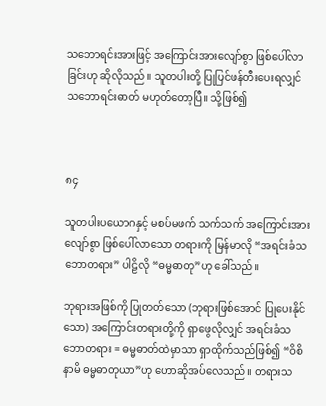သဘောရင်းအားဖြင့် အကြောင်းအားလျော်စွာ ဖြစ်ပေါ်လာခြင်းဟု ဆိုလိုသည်။ သူတပါးတို့ ပြုပြင်ဖန်တီးပေးရလျှင် သဘောရင်းဓာတ် မဟုတ်တော့ပြီ။ သို့ဖြစ်၍



၈၄

သူတပါးပယောဂနှင့် မစပ်မဖက် သက်သက် အကြောင်းအားလျော်စွာ ဖြစ်ပေါ်လာသော တရားကို မြန်မာလို “အရင်းခံသဘောတရား” ပါဠိလို “ဓမ္မဓာတု”ဟု ခေါ်သည်။

ဘုရားအဖြစ်ကို ပြုတတ်သော (ဘုရားဖြစ်အောင် ပြုပေးနိုင်သော) အကြောင်းတရားတို့ကို ရှာဖွေလိုလျှင် အရင်းခံသဘောတရား = ဓမ္မဓာတ်ထဲမှာသာ ရှာထိုက်သည်ဖြစ်၍ “ဝိစိနာမိ ဓမ္မဓာတုယာ”ဟု ဟောဆိုအပ်လေသည်။ တရားသ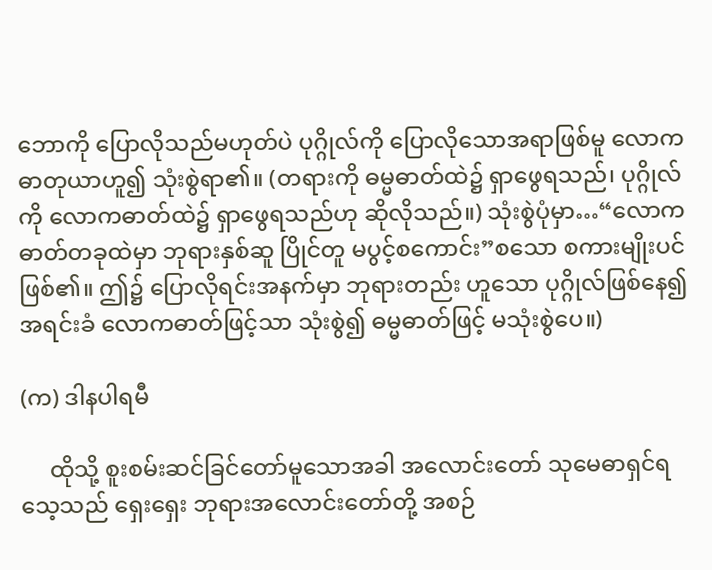ဘောကို ပြောလိုသည်မဟုတ်ပဲ ပုဂ္ဂိုလ်ကို ပြောလိုသောအရာဖြစ်မူ လောကဓာတုယာဟူ၍ သုံးစွဲရာ၏။ (တရားကို ဓမ္မဓာတ်ထဲ၌ ရှာဖွေရသည်၊ ပုဂ္ဂိုလ်ကို လောကဓာတ်ထဲ၌ ရှာဖွေရသည်ဟု ဆိုလိုသည်။) သုံးစွဲပုံမှာ…“လောကဓာတ်တခုထဲမှာ ဘုရားနှစ်ဆူ ပြိုင်တူ မပွင့်စကောင်း”စသော စကားမျိုးပင် ဖြစ်၏။ ဤ၌ ပြောလိုရင်းအနက်မှာ ဘုရားတည်း ဟူသော ပုဂ္ဂိုလ်ဖြစ်နေ၍ အရင်းခံ လောကဓာတ်ဖြင့်သာ သုံးစွဲ၍ ဓမ္မဓာတ်ဖြင့် မသုံးစွဲပေ။)

(က) ဒါနပါရမီ

     ထိုသို့ စူးစမ်းဆင်ခြင်တော်မူသောအခါ အလောင်းတော် သုမေဓာရှင်ရသေ့သည် ရှေးရှေး ဘုရားအလောင်းတော်တို့ အစဉ်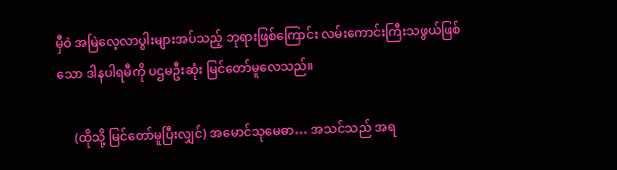မှီဝဲ အမြဲလေ့လာပွါးများအပ်သည့် ဘုရားဖြစ်ကြောင်း လမ်းကောင်းကြီးသဖွယ်ဖြစ်သော ဒါနပါရမီကို ပဌမဦးဆုံး မြင်တော်မူလေသည်။

     (ထိုသို့ မြင်တော်မူပြီးလျှင်) အမောင်သုမေဓာ… အသင်သည် အရ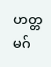ဟတ္တမဂ်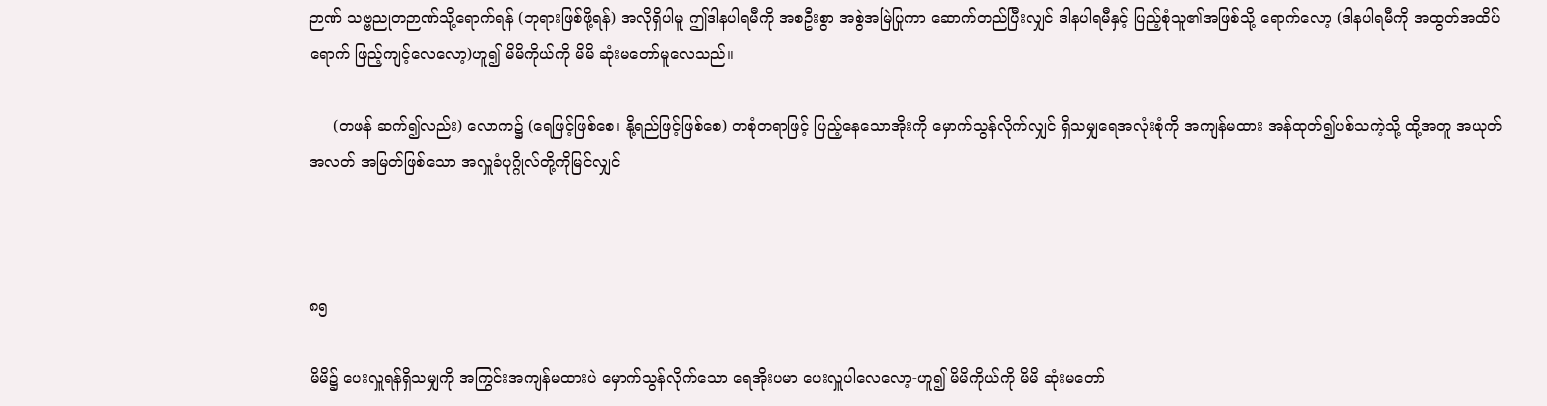ဉာဏ် သဗ္ဗညုတဉာဏ်သို့ရောက်ရန် (ဘုရားဖြစ်ဖို့ရန်) အလိုရှိပါမူ ဤဒါနပါရမီကို အစဦးစွာ အစွဲအမြဲပြုကာ ဆောက်တည်ပြီးလျှင် ဒါနပါရမီနှင့် ပြည့်စုံသူ၏အဖြစ်သို့ ရောက်လော့ (ဒါနပါရမီကို အထွတ်အထိပ်ရောက် ဖြည့်ကျင့်လေလော့)ဟူ၍ မိမိကိုယ်ကို မိမိ ဆုံးမတော်မူလေသည်။

     (တဖန် ဆက်၍လည်း) လောက၌ (ရေဖြင့်ဖြစ်စေ၊ နို့ရည်ဖြင့်ဖြစ်စေ) တစုံတရာဖြင့် ပြည့်နေသောအိုးကို မှောက်သွန်လိုက်လျှင် ရှိသမျှရေအလုံးစုံကို အကျန်မထား အန်ထုတ်၍ပစ်သကဲ့သို့ ထို့အတူ အယုတ်အလတ် အမြတ်ဖြစ်သော အလှူခံပုဂ္ဂိုလ်တို့ကိုမြင်လျှင်



၈၅

မိမိ၌ ပေးလှူရန်ရှိသမျှကို အကြွင်းအကျန်မထားပဲ မှောက်သွန်လိုက်သော ရေအိုးပမာ ပေးလှူပါလေလော့-ဟူ၍ မိမိကိုယ်ကို မိမိ ဆုံးမတော်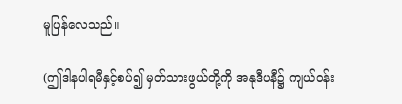မူပြန်လေသည်။

(ဤဒါနပါရမီနှင့်စပ်၍ မှတ်သားဖွယ်တို့ကို အနုဒီပနီ၌ ကျယ်ဝန်း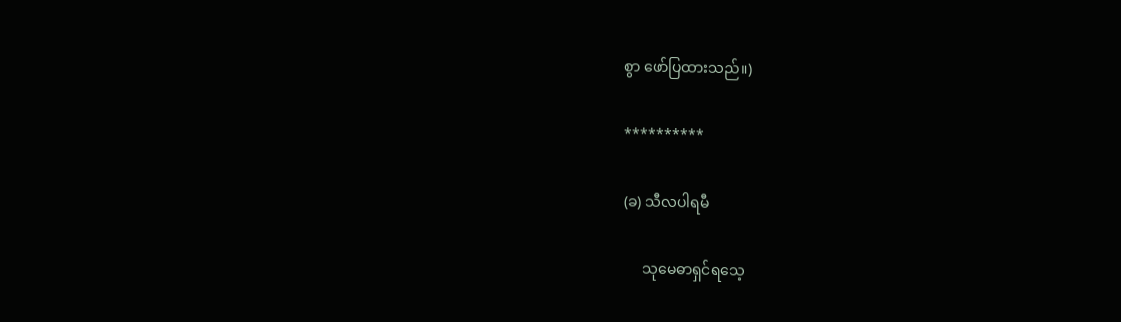စွာ ဖော်ပြထားသည်။)

**********

(ခ) သီလပါရမီ

     သုမေဓာရှင်ရသေ့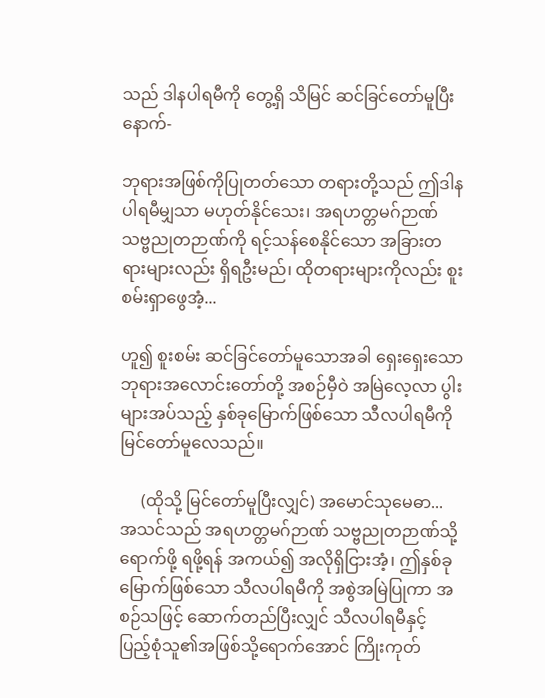သည် ဒါနပါရမီကို တွေ့ရှိ သိမြင် ဆင်ခြင်တော်မူပြီးနောက်-

ဘုရားအဖြစ်ကိုပြုတတ်သော တရားတို့သည် ဤဒါနပါရမီမျှသာ မဟုတ်နိုင်သေး၊ အရဟတ္တမဂ်ဉာဏ် သဗ္ဗညုတဉာဏ်ကို ရင့်သန်စေနိုင်သော အခြားတရားများလည်း ရှိရဦးမည်၊ ထိုတရားများကိုလည်း စူးစမ်းရှာဖွေအံ့...

ဟူ၍ စူးစမ်း ဆင်ခြင်တော်မူသောအခါ ရှေးရှေးသော ဘုရားအလောင်းတော်တို့ အစဉ်မှီဝဲ အမြဲလေ့လာ ပွါးများအပ်သည့် နှစ်ခုမြောက်ဖြစ်သော သီလပါရမီကို မြင်တော်မူလေသည်။

     (ထိုသို့ မြင်တော်မူပြီးလျှင်) အမောင်သုမေဓာ... အသင်သည် အရဟတ္တမဂ်ဉာဏ် သဗ္ဗညုတဉာဏ်သို့ ရောက်ဖို့ ရဖို့ရန် အကယ်၍ အလိုရှိငြားအံ့၊ ဤနှစ်ခုမြောက်ဖြစ်သော သီလပါရမီကို အစွဲအမြဲပြုကာ အစဉ်သဖြင့် ဆောက်တည်ပြီးလျှင် သီလပါရမီနှင့် ပြည့်စုံသူ၏အဖြစ်သို့ရောက်အောင် ကြိုးကုတ်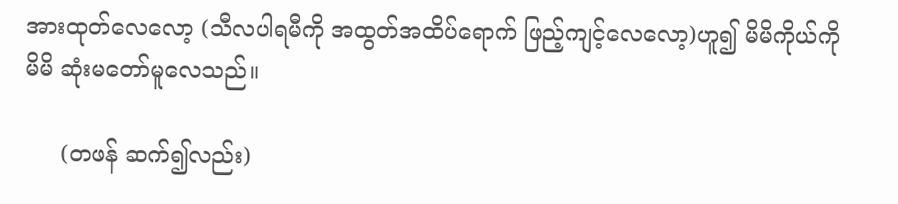အားထုတ်လေလော့ (သီလပါရမီကို အထွတ်အထိပ်ရောက် ဖြည့်ကျင့်လေလော့)ဟူ၍ မိမိကိုယ်ကို မိမိ ဆုံးမတော်မူလေသည်။

     (တဖန် ဆက်၍လည်း)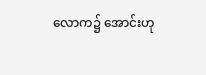လောက၌ အောင်းဟု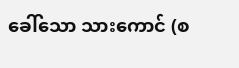ခေါ်သော သားကောင် (စ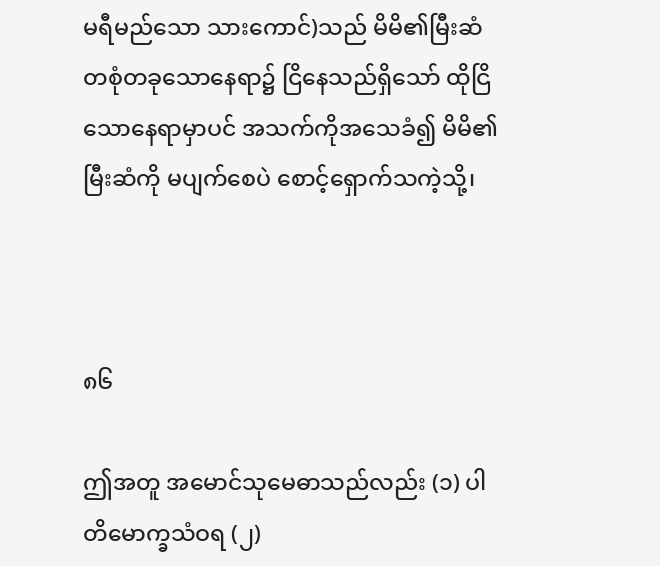မရီမည်သော သားကောင်)သည် မိမိ၏မြီးဆံ တစုံတခုသောနေရာ၌ ငြိနေသည်ရှိသော် ထိုငြိသောနေရာမှာပင် အသက်ကိုအသေခံ၍ မိမိ၏မြီးဆံကို မပျက်စေပဲ စောင့်ရှောက်သကဲ့သို့၊



၈၆

ဤအတူ အမောင်သုမေဓာသည်လည်း (၁) ပါတိမောက္ခသံဝရ (၂)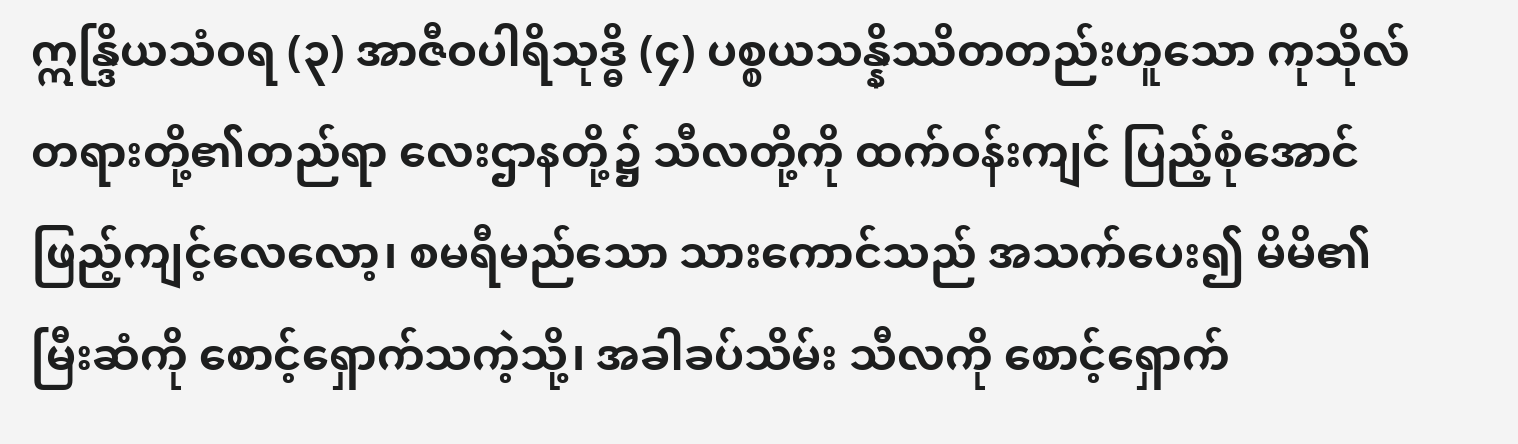ဣန္ဒြိယသံဝရ (၃) အာဇီဝပါရိသုဒ္ဓိ (၄) ပစ္စယသန္နိဿိတတည်းဟူသော ကုသိုလ်တရားတို့၏တည်ရာ လေးဌာနတို့၌ သီလတို့ကို ထက်ဝန်းကျင် ပြည့်စုံအောင် ဖြည့်ကျင့်လေလော့၊ စမရီမည်သော သားကောင်သည် အသက်ပေး၍ မိမိ၏မြီးဆံကို စောင့်ရှောက်သကဲ့သို့၊ အခါခပ်သိမ်း သီလကို စောင့်ရှောက်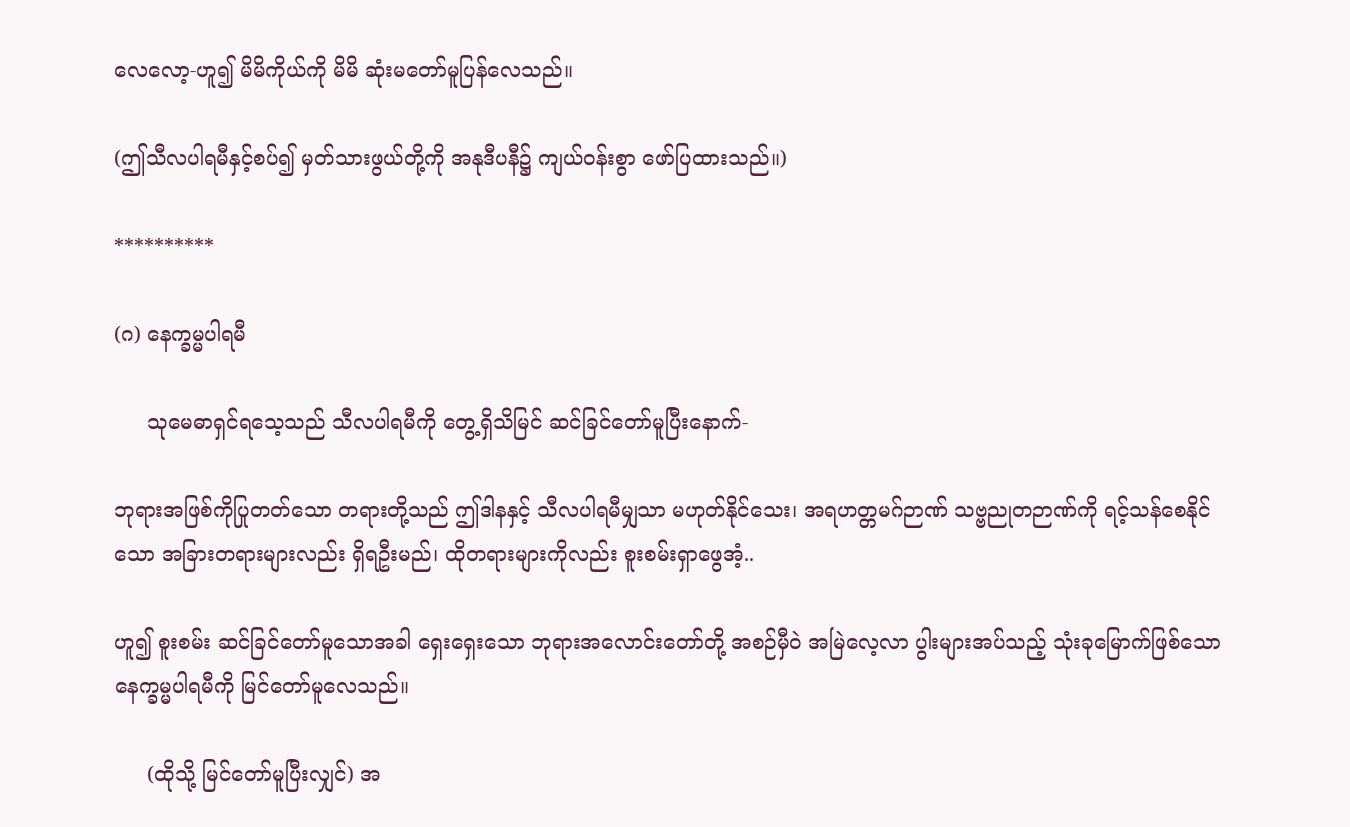လေလော့-ဟူ၍ မိမိကိုယ်ကို မိမိ ဆုံးမတော်မူပြန်လေသည်။

(ဤသီလပါရမီနှင့်စပ်၍ မှတ်သားဖွယ်တို့ကို အနုဒီပနီ၌ ကျယ်ဝန်းစွာ ဖော်ပြထားသည်။)

**********

(ဂ) နေက္ခမ္မပါရမီ

     သုမေဓာရှင်ရသေ့သည် သီလပါရမီကို တွေ့ရှိသိမြင် ဆင်ခြင်တော်မူပြီးနောက်-

ဘုရားအဖြစ်ကိုပြုတတ်သော တရားတို့သည် ဤဒါနနှင့် သီလပါရမီမျှသာ မဟုတ်နိုင်သေး၊ အရဟတ္တမဂ်ဉာဏ် သဗ္ဗညုတဉာဏ်ကို ရင့်သန်စေနိုင်သော အခြားတရားများလည်း ရှိရဦးမည်၊ ထိုတရားများကိုလည်း စူးစမ်းရှာဖွေအံ့..

ဟူ၍ စူးစမ်း ဆင်ခြင်တော်မူသောအခါ ရှေးရှေးသော ဘုရားအလောင်းတော်တို့ အစဉ်မှီဝဲ အမြဲလေ့လာ ပွါးများအပ်သည့် သုံးခုမြောက်ဖြစ်သော နေက္ခမ္မပါရမီကို မြင်တော်မူလေသည်။

     (ထိုသို့ မြင်တော်မူပြီးလျှင်) အ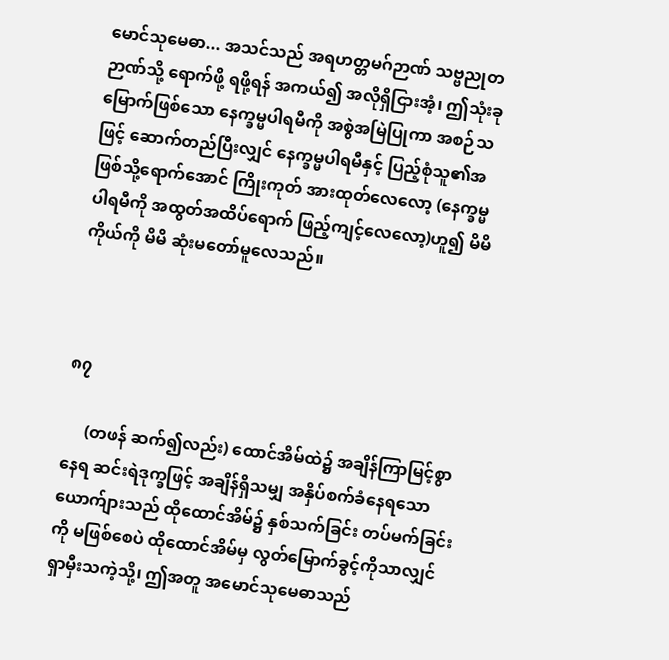မောင်သုမေဓာ... အသင်သည် အရဟတ္တမဂ်ဉာဏ် သဗ္ဗညုတဉာဏ်သို့ ရောက်ဖို့ ရဖို့ရန် အကယ်၍ အလိုရှိငြားအံ့၊ ဤသုံးခုမြောက်ဖြစ်သော နေက္ခမ္မပါရမီကို အစွဲအမြဲပြုကာ အစဉ်သဖြင့် ဆောက်တည်ပြီးလျှင် နေက္ခမ္မပါရမီနှင့် ပြည့်စုံသူ၏အဖြစ်သို့ရောက်အောင် ကြိုးကုတ် အားထုတ်လေလော့ (နေက္ခမ္မပါရမီကို အထွတ်အထိပ်ရောက် ဖြည့်ကျင့်လေလော့)ဟူ၍ မိမိကိုယ်ကို မိမိ ဆုံးမတော်မူလေသည်။



၈၇

     (တဖန် ဆက်၍လည်း) ထောင်အိမ်ထဲ၌ အချိန်ကြာမြင့်စွာ နေရ ဆင်းရဲဒုက္ခဖြင့် အချိန်ရှိသမျှ အနှိပ်စက်ခံနေရသော ယောက်ျားသည် ထိုထောင်အိမ်၌ နှစ်သက်ခြင်း တပ်မက်ခြင်းကို မဖြစ်စေပဲ ထိုထောင်အိမ်မှ လွတ်မြောက်ခွင့်ကိုသာလျှင် ရှာမှီးသကဲ့သို့၊ ဤအတူ အမောင်သုမေဓာသည်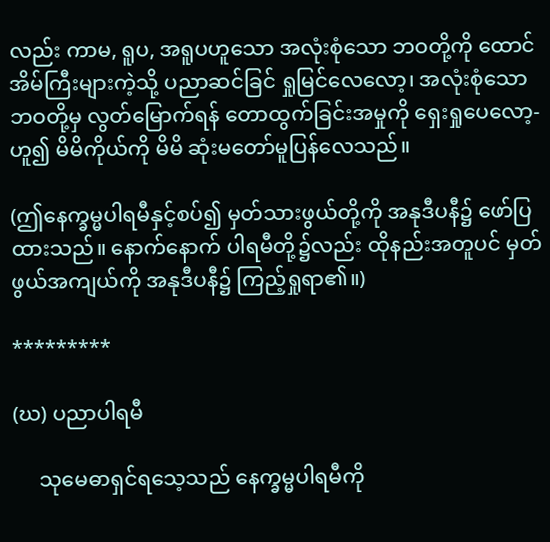လည်း ကာမ, ရူပ, အရူပဟူသော အလုံးစုံသော ဘဝတို့ကို ထောင်အိမ်ကြီးများကဲ့သို့ ပညာဆင်ခြင် ရှုမြင်လေလော့၊ အလုံးစုံသော ဘဝတို့မှ လွတ်မြောက်ရန် တောထွက်ခြင်းအမှုကို ရှေးရှုပေလော့-ဟူ၍ မိမိကိုယ်ကို မိမိ ဆုံးမတော်မူပြန်လေသည်။

(ဤနေက္ခမ္မပါရမီနှင့်စပ်၍ မှတ်သားဖွယ်တို့ကို အနုဒီပနီ၌ ဖော်ပြထားသည်။ နောက်နောက် ပါရမီတို့၌လည်း ထိုနည်းအတူပင် မှတ်ဖွယ်အကျယ်ကို အနုဒီပနီ၌ ကြည့်ရှုရာ၏။)

*********

(ဃ) ပညာပါရမီ

     သုမေဓာရှင်ရသေ့သည် နေက္ခမ္မပါရမီကို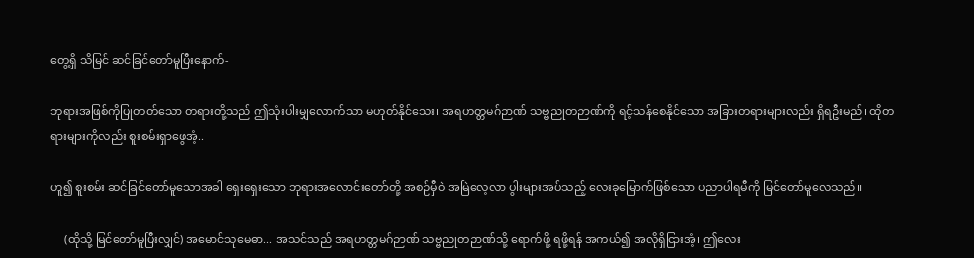တွေ့ရှိ သိမြင် ဆင်ခြင်တော်မူပြီးနောက်-

ဘုရားအဖြစ်ကိုပြုတတ်သော တရားတို့သည် ဤသုံးပါးမျှလောက်သာ မဟုတ်နိုင်သေး၊ အရဟတ္တမဂ်ဉာဏ် သဗ္ဗညုတဉာဏ်ကို ရင့်သန်စေနိုင်သော အခြားတရားများလည်း ရှိရဦးမည်၊ ထိုတရားများကိုလည်း စူးစမ်းရှာဖွေအံ့..

ဟူ၍ စူးစမ်း ဆင်ခြင်တော်မူသောအခါ ရှေးရှေးသော ဘုရားအလောင်းတော်တို့ အစဉ်မှီဝဲ အမြဲလေ့လာ ပွါးများအပ်သည့် လေးခုမြောက်ဖြစ်သော ပညာပါရမီကို မြင်တော်မူလေသည်။

     (ထိုသို့ မြင်တော်မူပြီးလျှင်) အမောင်သုမေဓာ... အသင်သည် အရဟတ္တမဂ်ဉာဏ် သဗ္ဗညုတဉာဏ်သို့ ရောက်ဖို့ ရဖို့ရန် အကယ်၍ အလိုရှိငြားအံ့၊ ဤလေး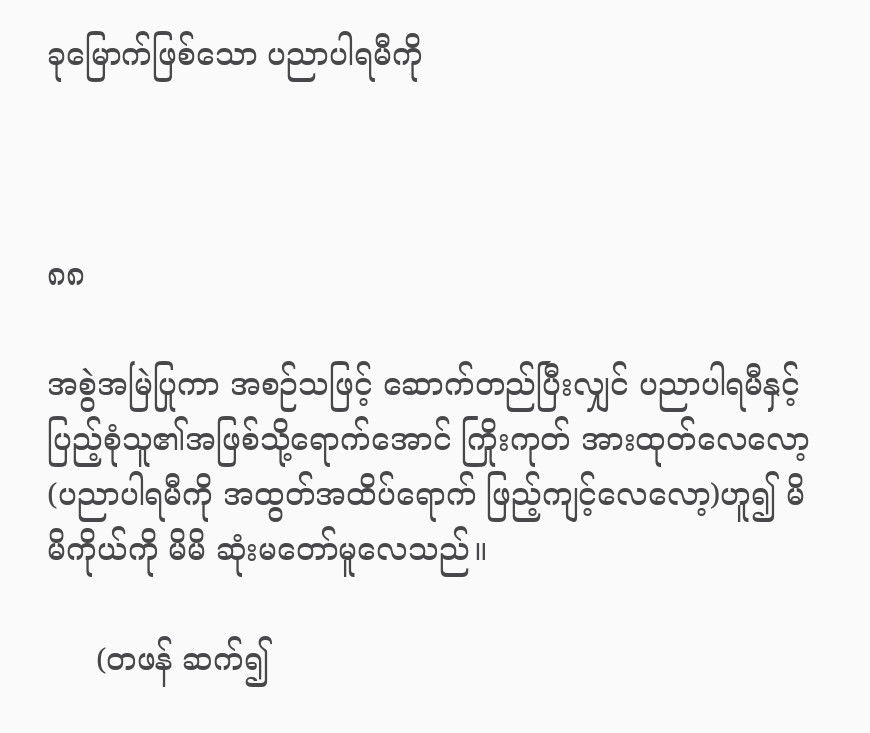ခုမြောက်ဖြစ်သော ပညာပါရမီကို



၈၈

အစွဲအမြဲပြုကာ အစဉ်သဖြင့် ဆောက်တည်ပြီးလျှင် ပညာပါရမီနှင့် ပြည့်စုံသူ၏အဖြစ်သို့ရောက်အောင် ကြိုးကုတ် အားထုတ်လေလော့ (ပညာပါရမီကို အထွတ်အထိပ်ရောက် ဖြည့်ကျင့်လေလော့)ဟူ၍ မိမိကိုယ်ကို မိမိ ဆုံးမတော်မူလေသည်။

     (တဖန် ဆက်၍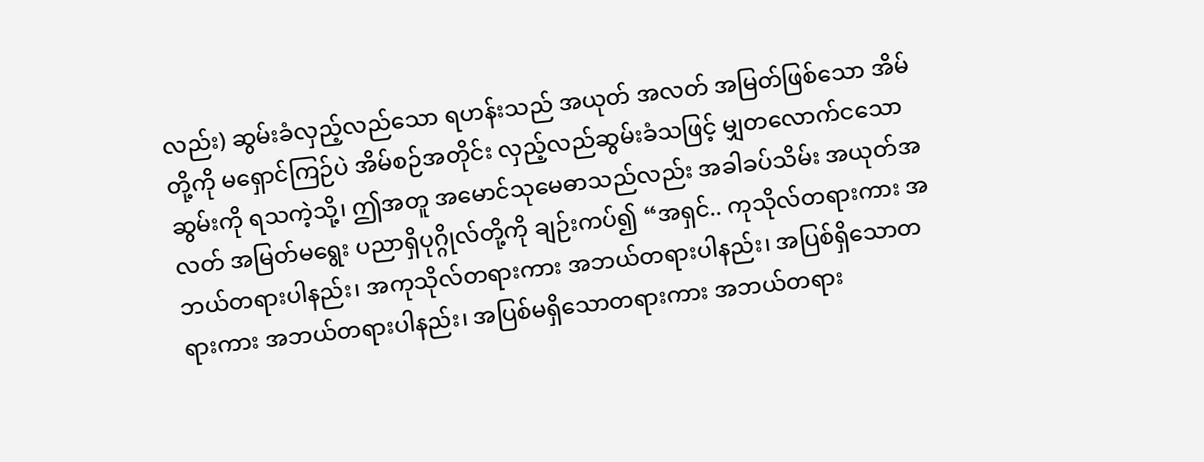လည်း) ဆွမ်းခံလှည့်လည်သော ရဟန်းသည် အယုတ် အလတ် အမြတ်ဖြစ်သော အိမ်တို့ကို မရှောင်ကြဉ်ပဲ အိမ်စဉ်အတိုင်း လှည့်လည်ဆွမ်းခံသဖြင့် မျှတလောက်ငသောဆွမ်းကို ရသကဲ့သို့၊ ဤအတူ အမောင်သုမေဓာသည်လည်း အခါခပ်သိမ်း အယုတ်အလတ် အမြတ်မရွေး ပညာရှိပုဂ္ဂိုလ်တို့ကို ချဉ်းကပ်၍ “အရှင်.. ကုသိုလ်တရားကား အဘယ်တရားပါနည်း၊ အကုသိုလ်တရားကား အဘယ်တရားပါနည်း၊ အပြစ်ရှိသောတရားကား အဘယ်တရားပါနည်း၊ အပြစ်မရှိသောတရားကား အဘယ်တရား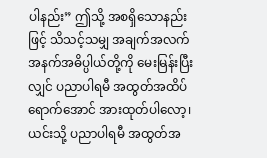ပါနည်း” ဤသို့ အစရှိသောနည်းဖြင့် သိသင့်သမျှ အချက်အလက် အနက်အဓိပ္ပါယ်တို့ကို မေးမြန်းပြီးလျှင် ပညာပါရမီ အထွတ်အထိပ်ရောက်အောင် အားထုတ်ပါလော့၊ ယင်းသို့ ပညာပါရမီ အထွတ်အ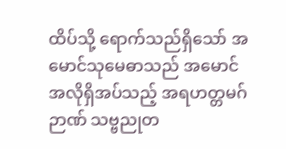ထိပ်သို့ ရောက်သည်ရှိသော် အမောင်သုမေဓာသည် အမောင်အလိုရှိအပ်သည့် အရဟတ္တမဂ်ဉာဏ် သဗ္ဗညုတ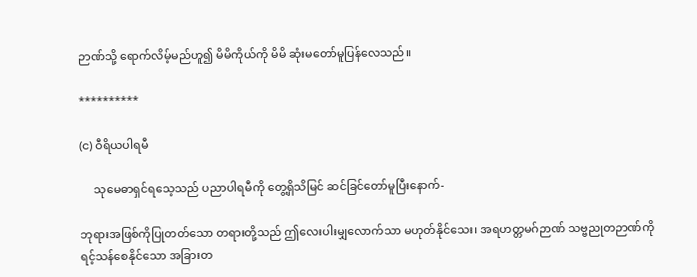ဉာဏ်သို့ ရောက်လိမ့်မည်ဟူ၍ မိမိကိုယ်ကို မိမိ ဆုံးမတော်မူပြန်လေသည်။

**********

(င) ဝီရိယပါရမီ

     သုမေဓာရှင်ရသေ့သည် ပညာပါရမီကို တွေ့ရှိသိမြင် ဆင်ခြင်တော်မူပြီးနောက်-

ဘုရားအဖြစ်ကိုပြုတတ်သော တရားတို့သည် ဤလေးပါးမျှလောက်သာ မဟုတ်နိုင်သေး၊ အရဟတ္တမဂ်ဉာဏ် သဗ္ဗညုတဉာဏ်ကို ရင့်သန်စေနိုင်သော အခြားတ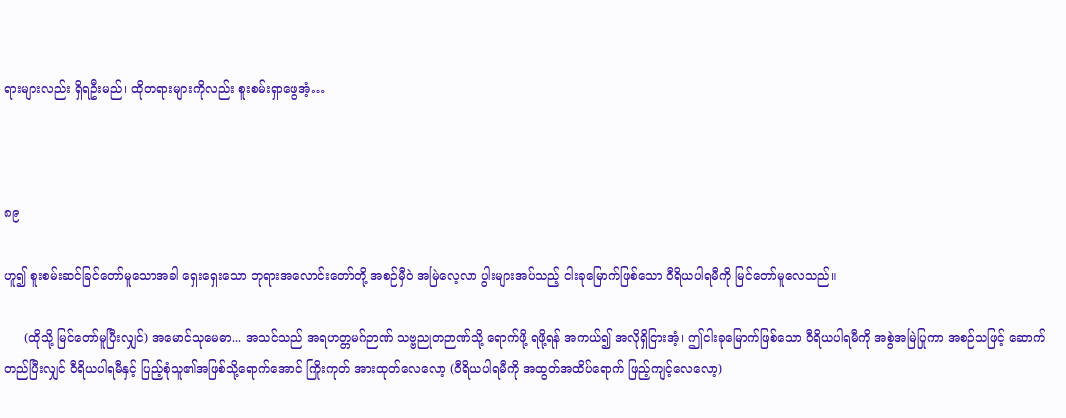ရားများလည်း ရှိရဦးမည်၊ ထိုတရားများကိုလည်း စူးစမ်းရှာဖွေအံ့…



၈၉

ဟူ၍ စူးစမ်းဆင်ခြင်တော်မူသောအခါ ရှေးရှေးသော ဘုရားအလောင်းတော်တို့ အစဉ်မှီဝဲ အမြဲလေ့လာ ပွါးများအပ်သည့် ငါးခုမြောက်ဖြစ်သော ဝီရိယပါရမီကို မြင်တော်မူလေသည်။

     (ထိုသို့ မြင်တော်မူပြီးလျှင်) အမောင်သုမေဓာ... အသင်သည် အရဟတ္တမဂ်ဉာဏ် သဗ္ဗညုတဉာဏ်သို့ ရောက်ဖို့ ရဖို့ရန် အကယ်၍ အလိုရှိငြားအံ့၊ ဤငါးခုမြောက်ဖြစ်သော ဝီရိယပါရမီကို အစွဲအမြဲပြုကာ အစဉ်သဖြင့် ဆောက်တည်ပြီးလျှင် ဝီရိယပါရမီနှင့် ပြည့်စုံသူ၏အဖြစ်သို့ရောက်အောင် ကြိုးကုတ် အားထုတ်လေလော့ (ဝီရိယပါရမီကို အထွတ်အထိပ်ရောက် ဖြည့်ကျင့်လေလော့)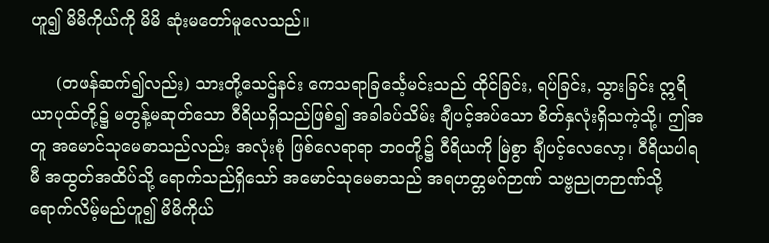ဟူ၍ မိမိကိုယ်ကို မိမိ ဆုံးမတော်မူလေသည်။

     (တဖန်ဆက်၍လည်း) သားတို့သေဌ်နင်း ကေသရာခြင်္သေ့မင်းသည် ထိုင်ခြင်း, ရပ်ခြင်း, သွားခြင်း ဣရိယာပုထ်တို့၌ မတွန့်မဆုတ်သော ဝီရိယရှိသည်ဖြစ်၍ အခါခပ်သိမ်း ချီပင့်အပ်သော စိတ်နှလုံးရှိသကဲ့သို့၊ ဤအတူ အမောင်သုမေဓာသည်လည်း အလုံးစုံ ဖြစ်လေရာရာ ဘဝတို့၌ ဝီရိယကို မြဲစွာ ချီပင့်လေလော့၊ ဝီရိယပါရမီ အထွတ်အထိပ်သို့ ရောက်သည်ရှိသော် အမောင်သုမေဓာသည် အရဟတ္တမဂ်ဉာဏ် သဗ္ဗညုတဉာဏ်သို့ ရောက်လိမ့်မည်ဟူ၍ မိမိကိုယ်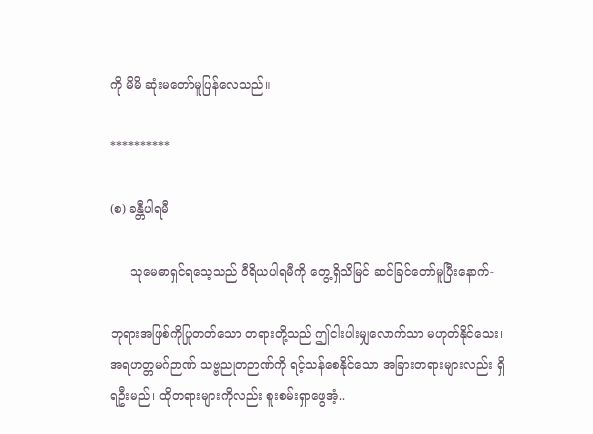ကို မိမိ ဆုံးမတော်မူပြန်လေသည်။

**********

(စ) ခန္တီပါရမီ

     သုမေဓာရှင်ရသေ့သည် ဝီရိယပါရမီကို တွေ့ရှိသိမြင် ဆင်ခြင်တော်မူပြီးနောက်-

ဘုရားအဖြစ်ကိုပြုတတ်သော တရားတို့သည် ဤငါးပါးမျှလောက်သာ မဟုတ်နိုင်သေး၊ အရဟတ္တမဂ်ဉာဏ် သဗ္ဗညုတဉာဏ်ကို ရင့်သန်စေနိုင်သော အခြားတရားများလည်း ရှိရဦးမည်၊ ထိုတရားများကိုလည်း စူးစမ်းရှာဖွေအံ့..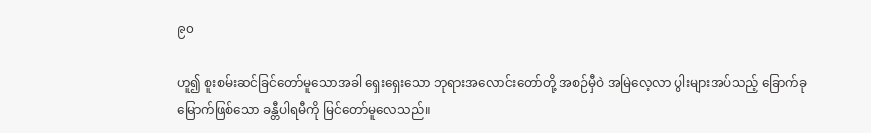၉၀

ဟူ၍ စူးစမ်းဆင်ခြင်တော်မူသောအခါ ရှေးရှေးသော ဘုရားအလောင်းတော်တို့ အစဉ်မှီဝဲ အမြဲလေ့လာ ပွါးများအပ်သည့် ခြောက်ခုမြောက်ဖြစ်သော ခန္တီပါရမီကို မြင်တော်မူလေသည်။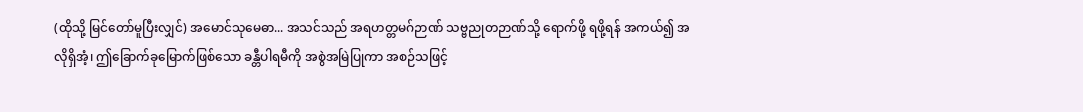(ထိုသို့ မြင်တော်မူပြီးလျှင်) အမောင်သုမေဓာ... အသင်သည် အရဟတ္တမဂ်ဉာဏ် သဗ္ဗညုတဉာဏ်သို့ ရောက်ဖို့ ရဖို့ရန် အကယ်၍ အလိုရှိအံ့၊ ဤခြောက်ခုမြောက်ဖြစ်သော ခန္တီပါရမီကို အစွဲအမြဲပြုကာ အစဉ်သဖြင့်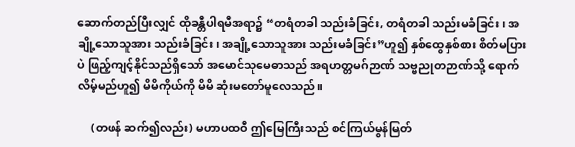ဆောက်တည်ပြီးလျှင် ထိုခန္တီပါရမီအရာ၌ “တရံတခါ သည်းခံခြင်း, တရံတခါ သည်းမခံခြင်း၊ အချို့သောသူအား သည်းခံခြင်း၊ အချို့သောသူအား သည်းမခံခြင်း”ဟူ၍ နှစ်ထွေနှစ်စား စိတ်မပြားပဲ ဖြည့်ကျင့်နိုင်သည်ရှိသော် အမောင်သုမေဓာသည် အရဟတ္တမဂ်ဉာဏ် သဗ္ဗညုတဉာဏ်သို့ ရောက်လိမ့်မည်ဟူ၍ မိမိကိုယ်ကို မိမိ ဆုံးမတော်မူလေသည်။

     (တဖန် ဆက်၍လည်း) မဟာပထဝီ ဤမြေကြီးသည် စင်ကြယ်မွန်မြတ်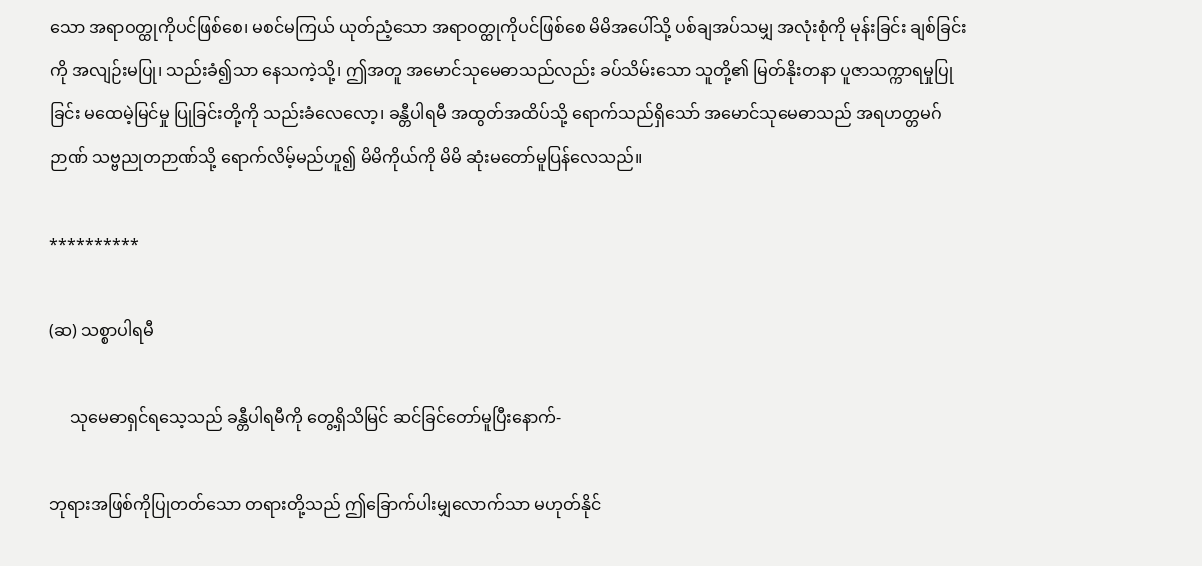သော အရာဝတ္ထုကိုပင်ဖြစ်စေ၊ မစင်မကြယ် ယုတ်ညံ့သော အရာဝတ္ထုကိုပင်ဖြစ်စေ မိမိအပေါ်သို့ ပစ်ချအပ်သမျှ အလုံးစုံကို မုန်းခြင်း ချစ်ခြင်းကို အလျဉ်းမပြု၊ သည်းခံ၍သာ နေသကဲ့သို့၊ ဤအတူ အမောင်သုမေဓာသည်လည်း ခပ်သိမ်းသော သူတို့၏ မြတ်နိုးတနာ ပူဇာသက္ကာရမှုပြုခြင်း မထေမဲ့မြင်မှု ပြုခြင်းတို့ကို သည်းခံလေလော့၊ ခန္တီပါရမီ အထွတ်အထိပ်သို့ ရောက်သည်ရှိသော် အမောင်သုမေဓာသည် အရဟတ္တမဂ်ဉာဏ် သဗ္ဗညုတဉာဏ်သို့ ရောက်လိမ့်မည်ဟူ၍ မိမိကိုယ်ကို မိမိ ဆုံးမတော်မူပြန်လေသည်။

**********

(ဆ) သစ္စာပါရမီ

     သုမေဓာရှင်ရသေ့သည် ခန္တီပါရမီကို တွေ့ရှိသိမြင် ဆင်ခြင်တော်မူပြီးနောက်-

ဘုရားအဖြစ်ကိုပြုတတ်သော တရားတို့သည် ဤခြောက်ပါးမျှလောက်သာ မဟုတ်နိုင်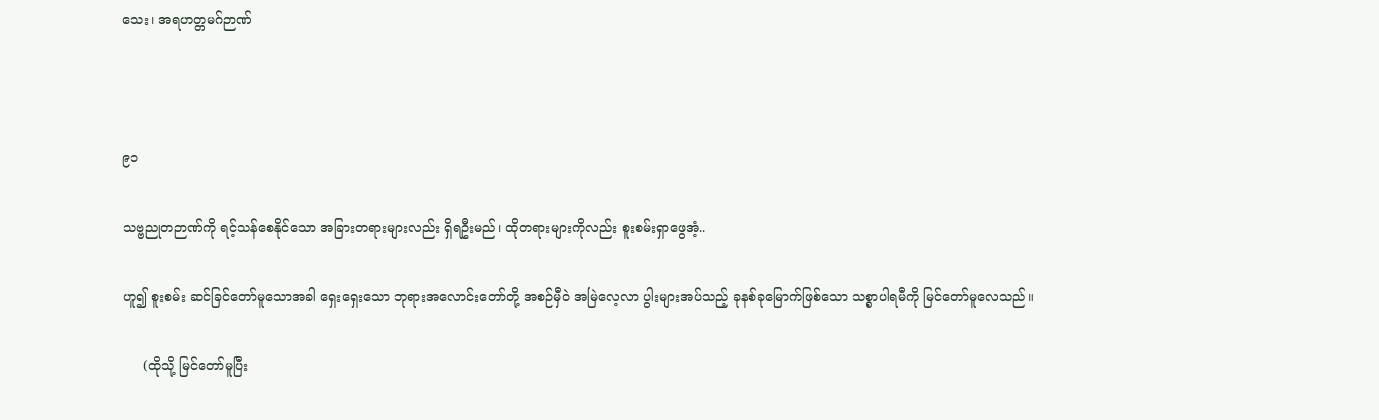သေး၊ အရဟတ္တမဂ်ဉာဏ်



၉၁

သဗ္ဗညုတဉာဏ်ကို ရင့်သန်စေနိုင်သော အခြားတရားများလည်း ရှိရဦးမည်၊ ထိုတရားများကိုလည်း စူးစမ်းရှာဖွေအံ့..

ဟူ၍ စူးစမ်း ဆင်ခြင်တော်မူသောအခါ ရှေးရှေးသော ဘုရားအလောင်းတော်တို့ အစဉ်မှီဝဲ အမြဲလေ့လာ ပွါးများအပ်သည့် ခုနစ်ခုမြောက်ဖြစ်သော သစ္စာပါရမီကို မြင်တော်မူလေသည်။

     (ထိုသို့ မြင်တော်မူပြီး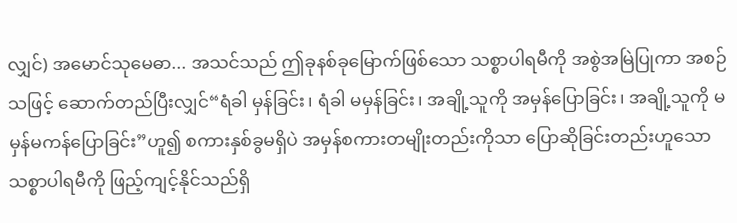လျှင်) အမောင်သုမေဓာ... အသင်သည် ဤခုနစ်ခုမြောက်ဖြစ်သော သစ္စာပါရမီကို အစွဲအမြဲပြုကာ အစဉ်သဖြင့် ဆောက်တည်ပြီးလျှင်“ရံခါ မှန်ခြင်း၊ ရံခါ မမှန်ခြင်း၊ အချို့သူကို အမှန်ပြောခြင်း၊ အချို့သူကို မမှန်မကန်ပြောခြင်း”ဟူ၍ စကားနှစ်ခွမရှိပဲ အမှန်စကားတမျိုးတည်းကိုသာ ပြောဆိုခြင်းတည်းဟူသော သစ္စာပါရမီကို ဖြည့်ကျင့်နိုင်သည်ရှိ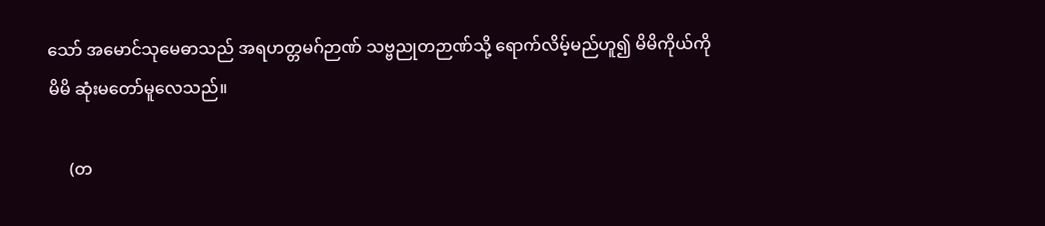သော် အမောင်သုမေဓာသည် အရဟတ္တမဂ်ဉာဏ် သဗ္ဗညုတဉာဏ်သို့ ရောက်လိမ့်မည်ဟူ၍ မိမိကိုယ်ကို မိမိ ဆုံးမတော်မူလေသည်။

     (တ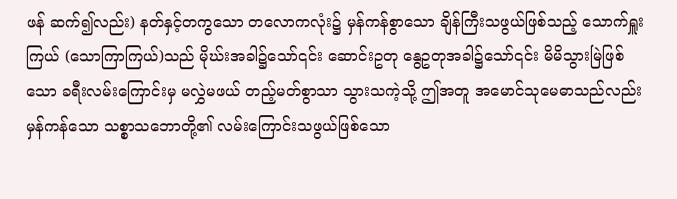ဖန် ဆက်၍လည်း) နတ်နှင့်တကွသော တလောကလုံး၌ မှန်ကန်စွာသော ချိန်ကြီးသဖွယ်ဖြစ်သည့် သောက်ရှူးကြယ် (သောကြာကြယ်)သည် မိုဃ်းအခါ၌သော်၎င်း ဆောင်းဥတု နွေဥတုအခါ၌သော်၎င်း မိမိသွားမြဲဖြစ်သော ခရီးလမ်းကြောင်းမှ မလွှဲမဖယ် တည့်မတ်စွာသာ သွားသကဲ့သို့ ဤအတူ အမောင်သုမေဓာသည်လည်း မှန်ကန်သော သစ္စာသဘောတို့၏ လမ်းကြောင်းသဖွယ်ဖြစ်သော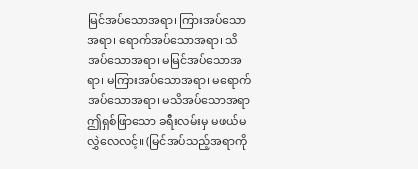မြင်အပ်သောအရာ၊ ကြားအပ်သောအရာ၊ ရောက်အပ်သောအရာ၊ သိအပ်သောအရာ၊ မမြင်အပ်သောအရာ၊ မကြားအပ်သောအရာ၊ မရောက်အပ်သောအရာ၊ မသိအပ်သောအရာ ဤရှစ်ဖြာသော ခရီးလမ်းမှ မဖယ်မလွှဲလေလင့်။ (မြင်အပ်သည့်အရာကို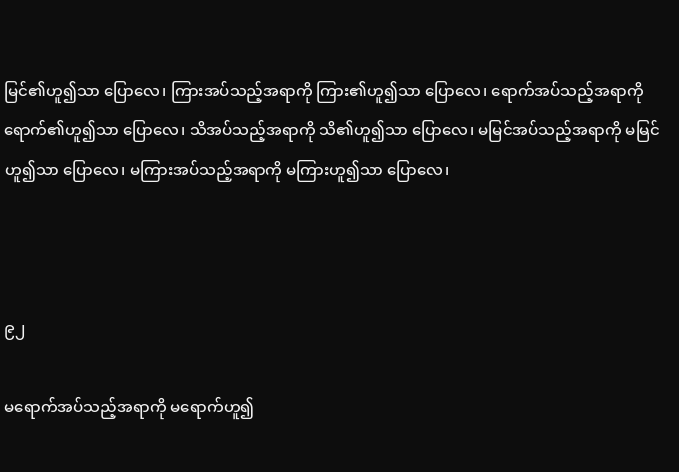မြင်၏ဟူ၍သာ ပြောလေ၊ ကြားအပ်သည့်အရာကို ကြား၏ဟူ၍သာ ပြောလေ၊ ရောက်အပ်သည့်အရာကို ရောက်၏ဟူ၍သာ ပြောလေ၊ သိအပ်သည့်အရာကို သိ၏ဟူ၍သာ ပြောလေ၊ မမြင်အပ်သည့်အရာကို မမြင်ဟူ၍သာ ပြောလေ၊ မကြားအပ်သည့်အရာကို မကြားဟူ၍သာ ပြောလေ၊



၉၂

မရောက်အပ်သည့်အရာကို မရောက်ဟူ၍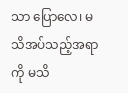သာ ပြောလေ၊ မသိအပ်သည့်အရာကို မသိ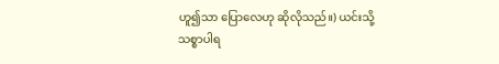ဟူ၍သာ ပြောလေဟု ဆိုလိုသည်။) ယင်းသို့ သစ္စာပါရ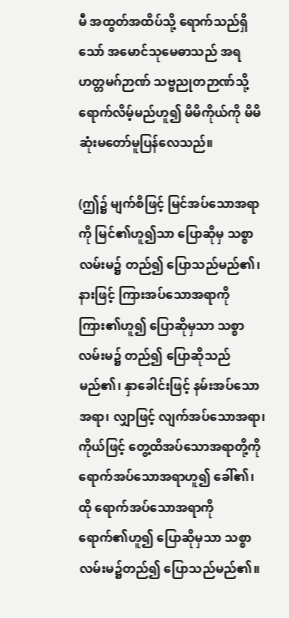မီ အထွတ်အထိပ်သို့ ရောက်သည်ရှိသော် အမောင်သုမေဓာသည် အရဟတ္တမဂ်ဉာဏ် သဗ္ဗညုတဉာဏ်သို့ ရောက်လိမ့်မည်ဟူ၍ မိမိကိုယ်ကို မိမိ ဆုံးမတော်မူပြန်လေသည်။

(ဤ၌ မျက်စိဖြင့် မြင်အပ်သောအရာကို မြင်၏ဟူ၍သာ ပြောဆိုမှ သစ္စာလမ်းမ၌ တည်၍ ပြောသည်မည်၏၊ နားဖြင့် ကြားအပ်သောအရာကို ကြား၏ဟူ၍ ပြောဆိုမှသာ သစ္စာလမ်းမ၌ တည်၍ ပြောဆိုသည်မည်၏၊ နှာခေါင်းဖြင့် နမ်းအပ်သောအရာ၊ လျှာဖြင့် လျက်အပ်သောအရာ၊ ကိုယ်ဖြင့် တွေ့ထိအပ်သောအရာတို့ကို ရောက်အပ်သောအရာဟူ၍ ခေါ်၏၊ ထို ရောက်အပ်သောအရာကို ရောက်၏ဟူ၍ ပြောဆိုမှသာ သစ္စာလမ်းမ၌တည်၍ ပြောသည်မည်၏။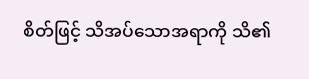စိတ်ဖြင့် သိအပ်သောအရာကို သိ၏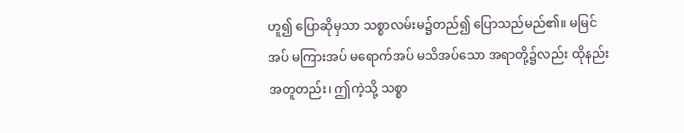ဟူ၍ ပြောဆိုမှသာ သစ္စာလမ်းမ၌တည်၍ ပြောသည်မည်၏။ မမြင်အပ် မကြားအပ် မရောက်အပ် မသိအပ်သော အရာတို့၌လည်း ထိုနည်းအတူတည်း၊ ဤကဲ့သို့ သစ္စာ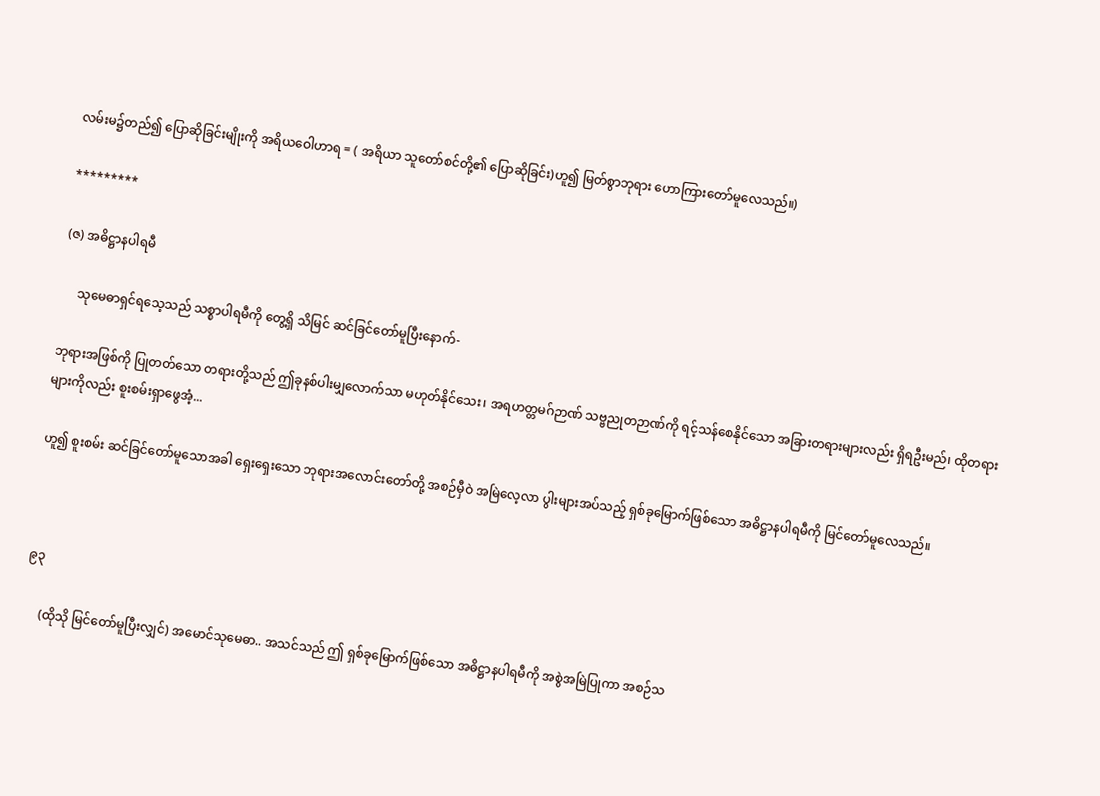လမ်းမ၌တည်၍ ပြောဆိုခြင်းမျိုးကို အရိယဝေါဟာရ = ( အရိယာ သူတော်စင်တို့၏ ပြောဆိုခြင်း)ဟူ၍ မြတ်စွာဘုရား ဟောကြားတော်မူလေသည်။)

*********

(ဇ) အဓိဋ္ဌာနပါရမီ

     သုမေဓာရှင်ရသေ့သည် သစ္စာပါရမီကို တွေ့ရှိ သိမြင် ဆင်ခြင်တော်မူပြီးနောက်-

ဘုရားအဖြစ်ကို ပြုတတ်သော တရားတို့သည် ဤခုနစ်ပါးမျှလောက်သာ မဟုတ်နိုင်သေး၊ အရဟတ္တမဂ်ဉာဏ် သဗ္ဗညုတဉာဏ်ကို ရင့်သန်စေနိုင်သော အခြားတရားများလည်း ရှိရဦးမည်၊ ထိုတရားများကိုလည်း စူးစမ်းရှာဖွေအံ့...

ဟူ၍ စူးစမ်း ဆင်ခြင်တော်မူသောအခါ ရှေးရှေးသော ဘုရားအလောင်းတော်တို့ အစဉ်မှီဝဲ အမြဲလေ့လာ ပွါးများအပ်သည့် ရှစ်ခုမြောက်ဖြစ်သော အဓိဋ္ဌာနပါရမီကို မြင်တော်မူလေသည်။



၉၃

     (ထိုသို မြင်တော်မူပြီးလျှင်) အမောင်သုမေဓာ.. အသင်သည် ဤ ရှစ်ခုမြောက်ဖြစ်သော အဓိဋ္ဌာနပါရမီကို အစွဲအမြဲပြုကာ အစဉ်သ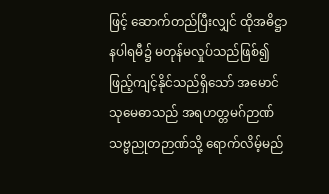ဖြင့် ဆောက်တည်ပြီးလျှင် ထိုအဓိဋ္ဌာနပါရမီ၌ မတုန်မလှုပ်သည်ဖြစ်၍ ဖြည့်ကျင့်နိုင်သည်ရှိသော် အမောင်သုမေဓာသည် အရဟတ္တမဂ်ဉာဏ် သဗ္ဗညုတဉာဏ်သို့ ရောက်လိမ့်မည်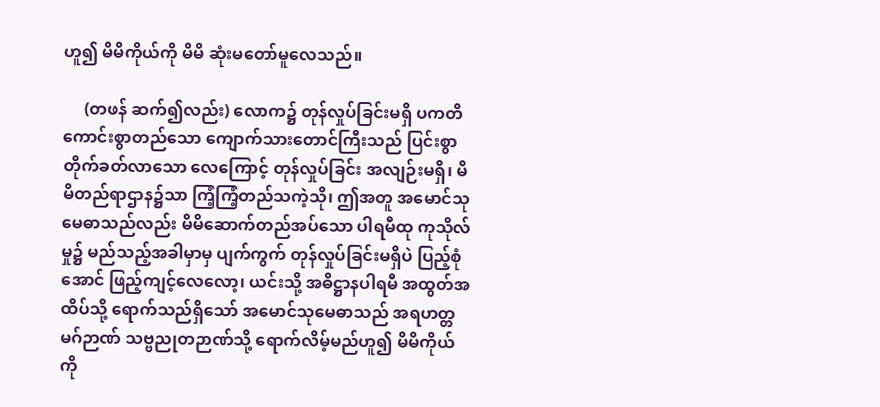ဟူ၍ မိမိကိုယ်ကို မိမိ ဆုံးမတော်မူလေသည်။

     (တဖန် ဆက်၍လည်း) လောက၌ တုန်လှုပ်ခြင်းမရှိ ပကတိ ကောင်းစွာတည်သော ကျောက်သားတောင်ကြီးသည် ပြင်းစွာတိုက်ခတ်လာသော လေကြောင့် တုန်လှုပ်ခြင်း အလျဉ်းမရှိ၊ မိမိတည်ရာဌာန၌သာ ကြံ့ကြံ့တည်သကဲ့သို၊ ဤအတူ အမောင်သုမေဓာသည်လည်း မိမိဆောက်တည်အပ်သော ပါရမီထု ကုသိုလ်မှု၌ မည်သည့်အခါမှာမှ ပျက်ကွက် တုန်လှုပ်ခြင်းမရှိပဲ ပြည့်စုံအောင် ဖြည့်ကျင့်လေလော့၊ ယင်းသို့ အဓိဋ္ဌာနပါရမီ အထွတ်အထိပ်သို့ ရောက်သည်ရှိသော် အမောင်သုမေဓာသည် အရဟတ္တမဂ်ဉာဏ် သဗ္ဗညုတဉာဏ်သို့ ရောက်လိမ့်မည်ဟူ၍ မိမိကိုယ်ကို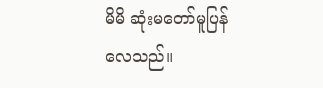မိမိ ဆုံးမတော်မူပြန်လေသည်။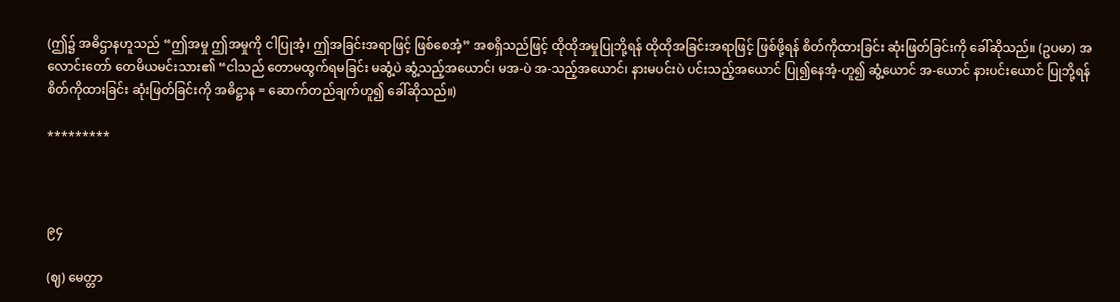(ဤ၌ အဓိဌာနဟူသည် “ဤအမှု ဤအမှုကို ငါပြုအံ့၊ ဤအခြင်းအရာဖြင့် ဖြစ်စေအံ့” အစရှိသည်ဖြင့် ထိုထိုအမှုပြုဘို့ရန် ထိုထိုအခြင်းအရာဖြင့် ဖြစ်ဖို့ရန် စိတ်ကိုထားခြင်း ဆုံးဖြတ်ခြင်းကို ခေါ်ဆိုသည်။ (ဥပမာ) အလောင်းတော် တေမိယမင်းသား၏ “ငါသည် တောမထွက်ရမခြင်း မဆွံ့ပဲ ဆွံ့သည့်အယောင်၊ မအ-ပဲ အ-သည့်အယောင်၊ နားမပင်းပဲ ပင်းသည့်အယောင် ပြု၍နေအံ့-ဟူ၍ ဆွံ့ယောင် အ-ယောင် နားပင်းယောင် ပြုဘို့ရန် စိတ်ကိုထားခြင်း ဆုံးဖြတ်ခြင်းကို အဓိဋ္ဌာန = ဆောက်တည်ချက်ဟူ၍ ခေါ်ဆိုသည်။)

*********



၉၄

(ဈ) မေတ္တာ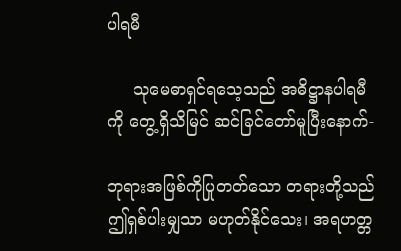ပါရမီ

     သုမေဓာရှင်ရသေ့သည် အဓိဋ္ဌာနပါရမီကို တွေ့ရှိသိမြင် ဆင်ခြင်တော်မူပြီးနောက်-

ဘုရားအဖြစ်ကိုပြုတတ်သော တရားတို့သည် ဤရှစ်ပါးမျှသာ မဟုတ်နိုင်သေး၊ အရဟတ္တ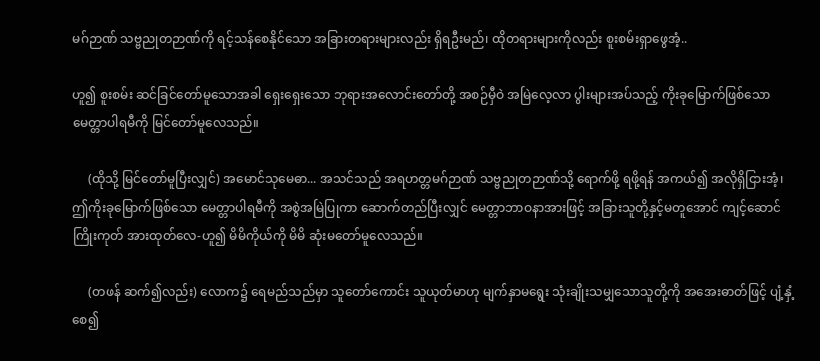မဂ်ဉာဏ် သဗ္ဗညုတဉာဏ်ကို ရင့်သန်စေနိုင်သော အခြားတရားများလည်း ရှိရဦးမည်၊ ထိုတရားများကိုလည်း စူးစမ်းရှာဖွေအံ့..

ဟူ၍ စူးစမ်း ဆင်ခြင်တော်မူသောအခါ ရှေးရှေးသော ဘုရားအလောင်းတော်တို့ အစဉ်မှီဝဲ အမြဲလေ့လာ ပွါးများအပ်သည့် ကိုးခုမြောက်ဖြစ်သော မေတ္တာပါရမီကို မြင်တော်မူလေသည်။

     (ထိုသို့ မြင်တော်မူပြီးလျှင်) အမောင်သုမေဓာ... အသင်သည် အရဟတ္တမဂ်ဉာဏ် သဗ္ဗညုတဉာဏ်သို့ ရောက်ဖို့ ရဖို့ရန် အကယ်၍ အလိုရှိငြားအံ့၊ ဤကိုးခုမြောက်ဖြစ်သော မေတ္တာပါရမီကို အစွဲအမြဲပြုကာ ဆောက်တည်ပြီးလျှင် မေတ္တာဘာဝနာအားဖြင့် အခြားသူတို့နှင့်မတူအောင် ကျင့်ဆောင်ကြိုးကုတ် အားထုတ်လေ-ဟူ၍ မိမိကိုယ်ကို မိမိ ဆုံးမတော်မူလေသည်။

     (တဖန် ဆက်၍လည်း) လောက၌ ရေမည်သည်မှာ သူတော်ကောင်း သူယုတ်မာဟု မျက်နှာမရွေး သုံးချိုးသမျှသောသူတို့ကို အအေးဓာတ်ဖြင့် ပျံ့နှံ့စေ၍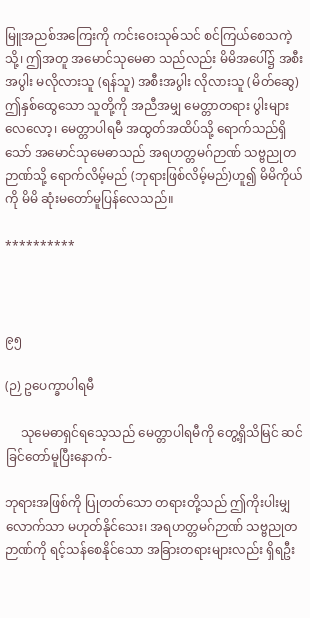မြူအညစ်အကြေးကို ကင်းဝေးသုဓ်သင် စင်ကြယ်စေသကဲ့သို့၊ ဤအတူ အမောင်သုမေဓာ သည်လည်း မိမိအပေါ်၌ အစီးအပွါး မလိုလားသူ (ရန်သူ) အစီးအပွါး လိုလားသူ (မိတ်ဆွေ) ဤနှစ်ထွေသော သူတို့ကို အညီအမျှ မေတ္တာတရား ပွါးများလေလော့၊ မေတ္တာပါရမီ အထွတ်အထိပ်သို့ ရောက်သည်ရှိသော် အမောင်သုမေဓာသည် အရဟတ္တမဂ်ဉာဏ် သဗ္ဗညုတဉာဏ်သို့ ရောက်လိမ့်မည် (ဘုရားဖြစ်လိမ့်မည်)ဟူ၍ မိမိကိုယ်ကို မိမိ ဆုံးမတော်မူပြန်လေသည်။

**********



၉၅

(ဉ) ဥပေက္ခာပါရမီ

     သုမေဓာရှင်ရသေ့သည် မေတ္တာပါရမီကို တွေ့ရှိသိမြင် ဆင်ခြင်တော်မူပြီးနောက်-

ဘုရားအဖြစ်ကို ပြုတတ်သော တရားတို့သည် ဤကိုးပါးမျှလောက်သာ မဟုတ်နိုင်သေး၊ အရဟတ္တမဂ်ဉာဏ် သဗ္ဗညုတဉာဏ်ကို ရင့်သန်စေနိုင်သော အခြားတရားများလည်း ရှိရဦး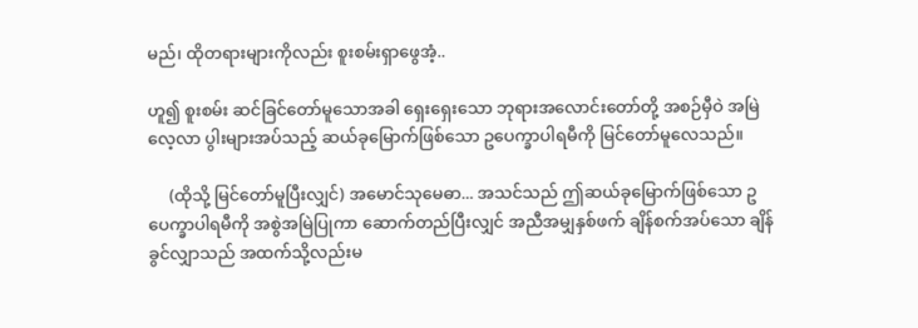မည်၊ ထိုတရားများကိုလည်း စူးစမ်းရှာဖွေအံ့..

ဟူ၍ စူးစမ်း ဆင်ခြင်တော်မူသောအခါ ရှေးရှေးသော ဘုရားအလောင်းတော်တို့ အစဉ်မှီဝဲ အမြဲလေ့လာ ပွါးများအပ်သည့် ဆယ်ခုမြောက်ဖြစ်သော ဥပေက္ခာပါရမီကို မြင်တော်မူလေသည်။

     (ထိုသို့ မြင်တော်မူပြီးလျှင်) အမောင်သုမေဓာ... အသင်သည် ဤဆယ်ခုမြောက်ဖြစ်သော ဥပေက္ခာပါရမီကို အစွဲအမြဲပြုကာ ဆောက်တည်ပြီးလျှင် အညီအမျှနှစ်ဖက် ချိန်စက်အပ်သော ချိန်ခွင်လျှာသည် အထက်သို့လည်းမ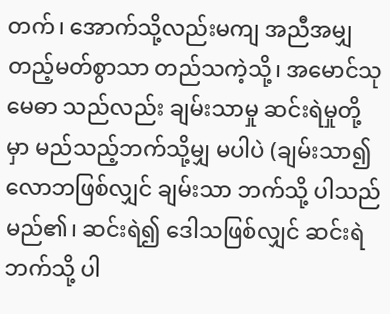တက်၊ အောက်သို့လည်းမကျ အညီအမျှ တည့်မတ်စွာသာ တည်သကဲ့သို့၊ အမောင်သုမေဓာ သည်လည်း ချမ်းသာမှု ဆင်းရဲမှုတို့မှာ မည်သည့်ဘက်သို့မျှ မပါပဲ (ချမ်းသာ၍ လောဘဖြစ်လျှင် ချမ်းသာ ဘက်သို့ ပါသည်မည်၏၊ ဆင်းရဲ၍ ဒေါသဖြစ်လျှင် ဆင်းရဲဘက်သို့ ပါ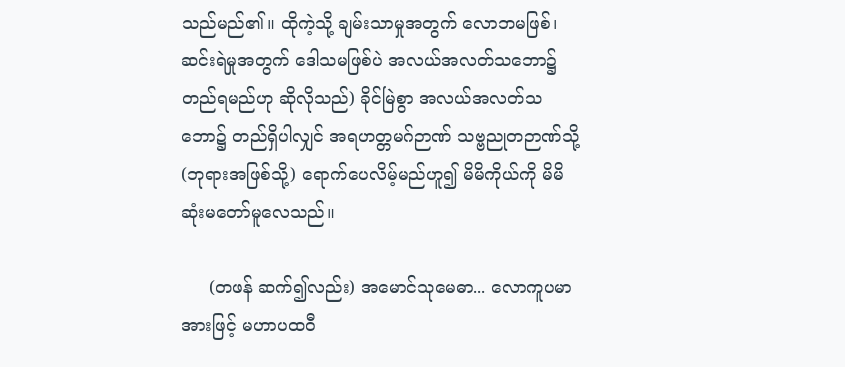သည်မည်၏။ ထိုကဲ့သို့ ချမ်းသာမှုအတွက် လောဘမဖြစ်၊ ဆင်းရဲမှုအတွက် ဒေါသမဖြစ်ပဲ အလယ်အလတ်သဘော၌ တည်ရမည်ဟု ဆိုလိုသည်) ခိုင်မြဲစွာ အလယ်အလတ်သဘော၌ တည်ရှိပါလျှင် အရဟတ္တမဂ်ဉာဏ် သဗ္ဗညုတဉာဏ်သို့ (ဘုရားအဖြစ်သို့) ရောက်ပေလိမ့်မည်ဟူ၍ မိမိကိုယ်ကို မိမိ ဆုံးမတော်မူလေသည်။

     (တဖန် ဆက်၍လည်း) အမောင်သုမေဓာ... လောကူပမာအားဖြင့် မဟာပထဝီ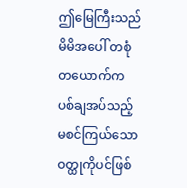ဤမြေကြီးသည် မိမိအပေါ် တစုံတယောက်က ပစ်ချအပ်သည့် မစင်ကြယ်သော ဝတ္ထုကိုပင်ဖြစ်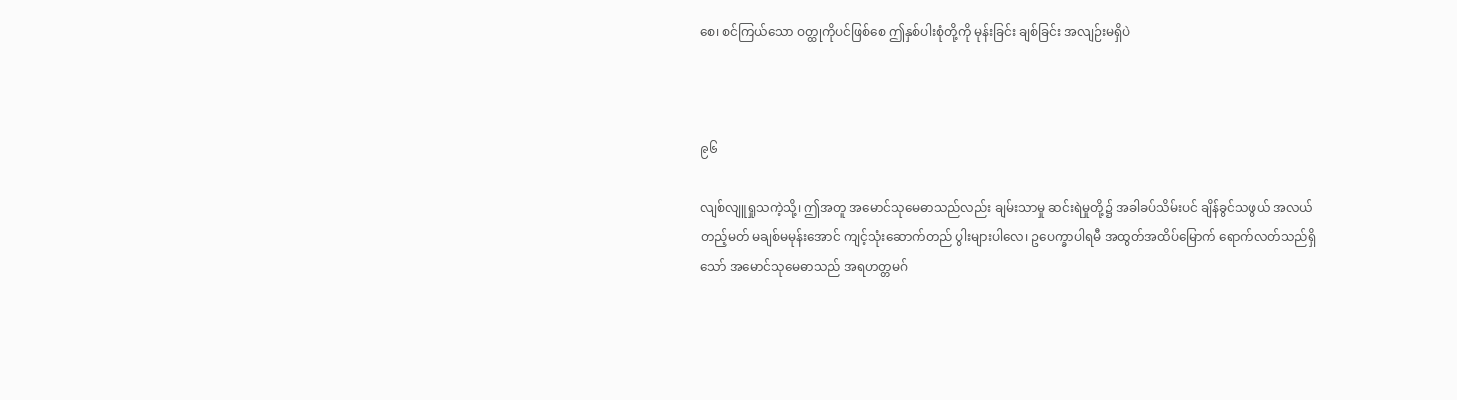စေ၊ စင်ကြယ်သော ဝတ္ထုကိုပင်ဖြစ်စေ ဤနှစ်ပါးစုံတို့ကို မုန်းခြင်း ချစ်ခြင်း အလျဉ်းမရှိပဲ



၉၆

လျစ်လျူရှုသကဲ့သို့၊ ဤအတူ အမောင်သုမေဓာသည်လည်း ချမ်းသာမှု ဆင်းရဲမှုတို့၌ အခါခပ်သိမ်းပင် ချိန်ခွင်သဖွယ် အလယ်တည့်မတ် မချစ်မမုန်းအောင် ကျင့်သုံးဆောက်တည် ပွါးများပါလေ၊ ဥပေက္ခာပါရမီ အထွတ်အထိပ်မြောက် ရောက်လတ်သည်ရှိသော် အမောင်သုမေဓာသည် အရဟတ္တမဂ်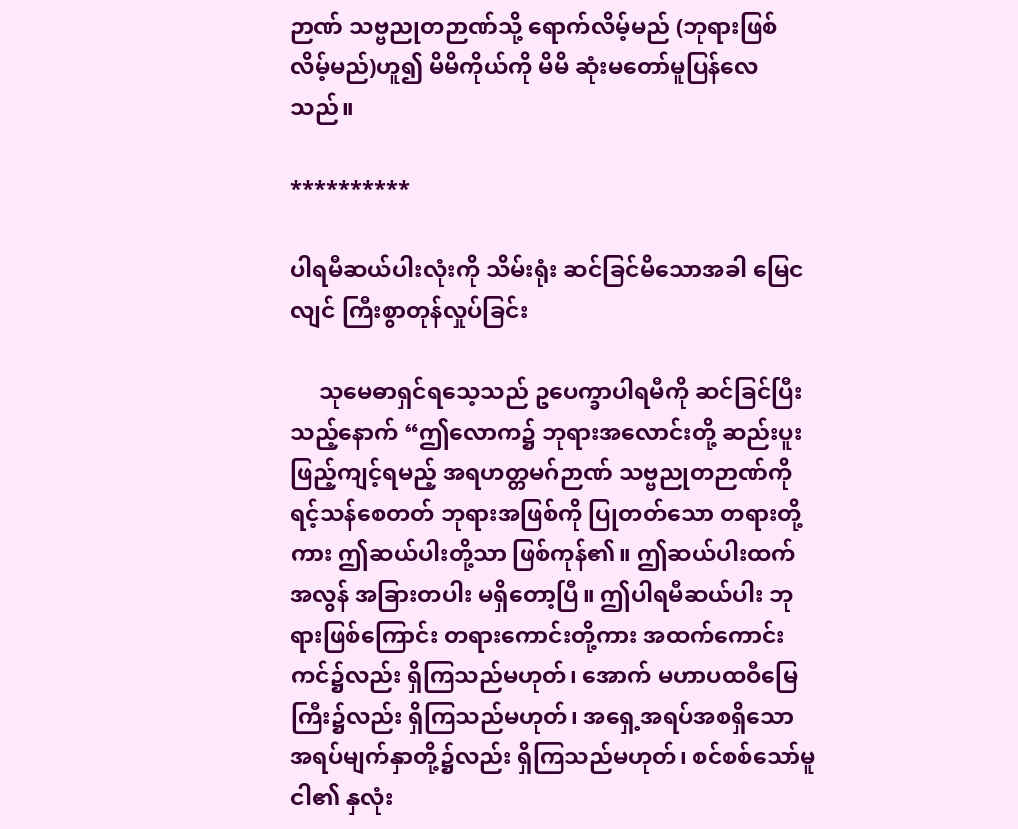ဉာဏ် သဗ္ဗညုတဉာဏ်သို့ ရောက်လိမ့်မည် (ဘုရားဖြစ်လိမ့်မည်)ဟူ၍ မိမိကိုယ်ကို မိမိ ဆုံးမတော်မူပြန်လေသည်။

**********

ပါရမီဆယ်ပါးလုံးကို သိမ်းရုံး ဆင်ခြင်မိသောအခါ မြေငလျင် ကြီးစွာတုန်လှုပ်ခြင်း

     သုမေဓာရှင်ရသေ့သည် ဥပေက္ခာပါရမီကို ဆင်ခြင်ပြီးသည့်နောက် “ဤလောက၌ ဘုရားအလောင်းတို့ ဆည်းပူး ဖြည့်ကျင့်ရမည့် အရဟတ္တမဂ်ဉာဏ် သဗ္ဗညုတဉာဏ်ကို ရင့်သန်စေတတ် ဘုရားအဖြစ်ကို ပြုတတ်သော တရားတို့ကား ဤဆယ်ပါးတို့သာ ဖြစ်ကုန်၏။ ဤဆယ်ပါးထက်အလွန် အခြားတပါး မရှိတော့ပြီ။ ဤပါရမီဆယ်ပါး ဘုရားဖြစ်ကြောင်း တရားကောင်းတို့ကား အထက်ကောင်းကင်၌လည်း ရှိကြသည်မဟုတ်၊ အောက် မဟာပထဝီမြေကြီး၌လည်း ရှိကြသည်မဟုတ်၊ အရှေ့အရပ်အစရှိသော အရပ်မျက်နှာတို့၌လည်း ရှိကြသည်မဟုတ်၊ စင်စစ်သော်မူ ငါ၏ နှလုံး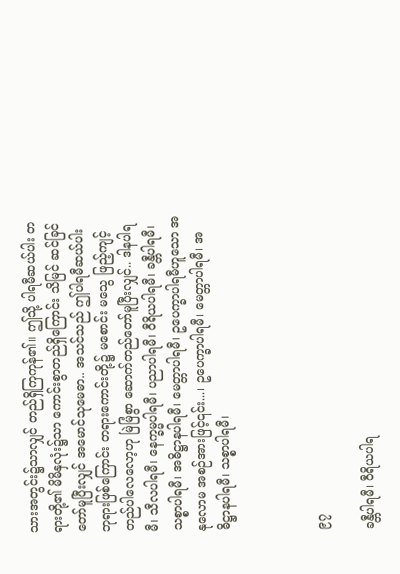သားအတွင်း၌သာလျှင် တည်ရှိကြကုန်၏။ ဤသို့ ပါရမီဆယ်ပါး တရားတို့၏ မိမိနှလုံး၌သာ ကောင်းစွာတည်ရှိကြောင်း သိမြင် ဆင်ခြင်တော်မူပြီးလျှင် အမောင်သုမေဓာ.. အသင်သည် ဤပါရမီဆယ်ပါး ဘုရားဖြစ်ကြောင်း တရားကောင်းတို့၌ မစောင်း မသွေ ဖြည့်ကျင့်တည်ပါလေလော့ဟု မြဲမြံစွာ ဆောက်တည်တော်မူပြီးလျှင်.. ဒါနပါရမီ၊ သီလပါရမီ၊ နေက္ခမ္မပါရမီ၊ ပညာပါရမီ၊ ဝီရိယပါရမီ၊ ခန္တီပါရမီ၊ သစ္စာပါရမီ၊ အဓိဋ္ဌာနပါရမီ၊ မေတ္တာပါရမီ၊ ဥပေက္ခာပါရမီဟူသော အနုလောမ အစဉ်အားဖြင့်၎င်း...၊ ဥပေက္ခာပါရမီ၊ မေတ္တာပါရမီ၊ အဓိဋ္ဌာနပါရမီ၊ သစ္စာပါရမီ၊



၉၇

ခန္တီပါရမီ၊ ဝီရိယပါရ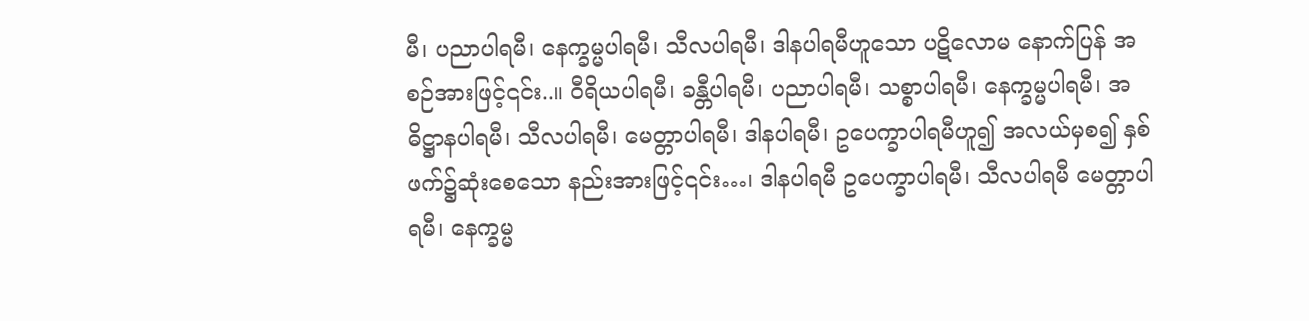မီ၊ ပညာပါရမီ၊ နေက္ခမ္မပါရမီ၊ သီလပါရမီ၊ ဒါနပါရမီဟူသော ပဋိလောမ နောက်ပြန် အစဉ်အားဖြင့်၎င်း..။ ဝီရိယပါရမီ၊ ခန္တီပါရမီ၊ ပညာပါရမီ၊ သစ္စာပါရမီ၊ နေက္ခမ္မပါရမီ၊ အဓိဋ္ဌာနပါရမီ၊ သီလပါရမီ၊ မေတ္တာပါရမီ၊ ဒါနပါရမီ၊ ဥပေက္ခာပါရမီဟူ၍ အလယ်မှစ၍ နှစ်ဖက်၌ဆုံးစေသော နည်းအားဖြင့်၎င်း…၊ ဒါနပါရမီ ဥပေက္ခာပါရမီ၊ သီလပါရမီ မေတ္တာပါရမီ၊ နေက္ခမ္မ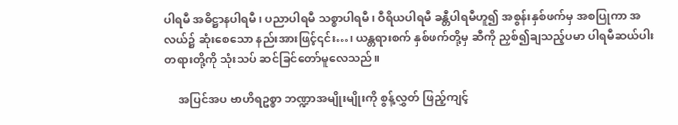ပါရမီ အဓိဋ္ဌာနပါရမီ၊ ပညာပါရမီ သစ္စာပါရမီ၊ ဝီရိယပါရမီ ခန္တီပါရမီဟူ၍ အစွန်းနှစ်ဖက်မှ အစပြုကာ အလယ်၌ ဆုံးစေသော နည်းအားဖြင့်၎င်း…၊ ယန္တရားစက် နှစ်ဖက်တို့မှ ဆီကို ညှစ်၍ချသည့်ပမာ ပါရမီဆယ်ပါး တရားတို့ကို သုံးသပ် ဆင်ခြင်တော်မူလေသည်။

     အပြင်အပ ဗာဟိရဥစ္စာ ဘဏ္ဍာအမျိုးမျိုးကို စွန့်လွှတ် ဖြည့်ကျင့်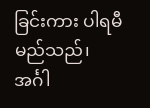ခြင်းကား ပါရမီမည်သည်၊ အင်္ဂါ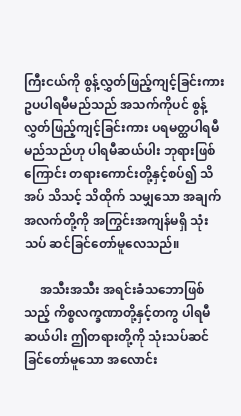ကြီးငယ်ကို စွန့်လွှတ်ဖြည့်ကျင့်ခြင်းကား ဥပပါရမီမည်သည် အသက်ကိုပင် စွန့်လွှတ်ဖြည့်ကျင့်ခြင်းကား ပရမတ္ထပါရမီ မည်သည်ဟု ပါရမီဆယ်ပါး ဘုရားဖြစ်ကြောင်း တရားကောင်းတို့နှင့်စပ်၍ သိအပ် သိသင့် သိထိုက် သမျှသော အချက်အလက်တို့ကို အကြွင်းအကျန်မရှိ သုံးသပ် ဆင်ခြင်တော်မူလေသည်။

     အသီးအသီး အရင်းခံသဘောဖြစ်သည့် ကိစ္စလက္ခဏာတို့နှင့်တကွ ပါရမီဆယ်ပါး ဤတရားတို့ကို သုံးသပ်ဆင်ခြင်တော်မူသော အလောင်း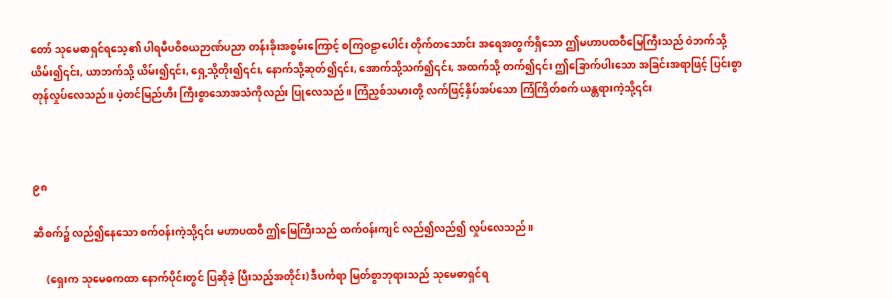တော် သုမေဓာရှင်ရသေ့၏ ပါရမီပဝိစယဉာဏ်ပညာ တန်းခိုးအစွမ်းကြောင့် စကြဝဠာပေါင်း တိုက်တသောင်း အရေအတွက်ရှိသော ဤမဟာပထဝီမြေကြီးသည် ဝဲဘက်သို့ယိမ်း၍၎င်း, ယာဘက်သို့ ယိမ်း၍၎င်း, ရှေ့သို့တိုး၍၎င်း, နောက်သို့ဆုတ်၍၎င်း, အောက်သို့သက်၍၎င်း, အထက်သို့ တက်၍၎င်း ဤခြောက်ပါးသော အခြင်းအရာဖြင့် ပြင်းစွာ တုန်လှုပ်လေသည်။ ပဲ့တင်မြည်ဟီး ကြီးစွာသောအသံကိုလည်း ပြုလေသည်။ ကြံညှစ်သမားတို့ လက်ဖြင့်နှိပ်အပ်သော ကြံကြိတ်စက် ယန္တရားကဲ့သို့၎င်း



၉၈

ဆီစက်၌ လည်၍နေသော စက်ဝန်းကဲ့သို့၎င်း မဟာပထဝီ ဤမြေကြီးသည် ထက်ဝန်းကျင် လည်၍လည်၍ လှုပ်လေသည်။

     (ရှေးက သုမေဓကထာ နောက်ပိုင်းတွင် ပြဆိုခဲ့ ပြီးသည့်အတိုင်း) ဒီပင်္ကရာ မြတ်စွာဘုရားသည် သုမေဓာရှင်ရ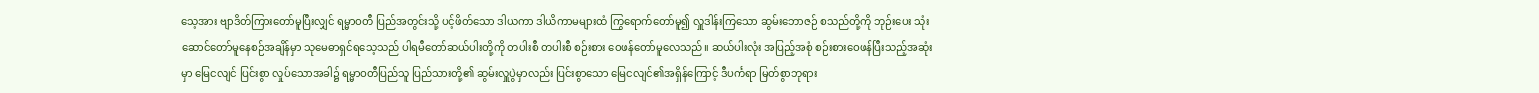သေ့အား ဗျာဒိတ်ကြားတော်မူပြီးလျှင် ရမ္မာဝတီ ပြည်အတွင်းသို့ ပင့်ဖိတ်သော ဒါယကာ ဒါယိကာမများထံ ကြွရောက်တော်မူ၍ လှူဒါန်းကြသော ဆွမ်းဘောဇဉ် စသည်တို့ကို ဘုဉ်းပေး သုံးဆောင်တော်မူနေစဉ်အချိန်မှာ သုမေဓာရှင်ရသေ့သည် ပါရမီတော်ဆယ်ပါးတို့ကို တပါးစီ တပါးစီ စဉ်းစား ဝေဖန်တော်မူလေသည်။ ဆယ်ပါးလုံး အပြည့်အစုံ စဉ်းစားဝေဖန်ပြီးသည့်အဆုံးမှာ မြေငလျင် ပြင်းစွာ လှုပ်သောအခါ၌ ရမ္မာဝတီပြည်သူ ပြည်သားတို့၏ ဆွမ်းလှူပွဲမှာလည်း ပြင်းစွာသော မြေငလျင်၏အရှိန်ကြောင့် ဒီပင်္ကရာ မြတ်စွာဘုရား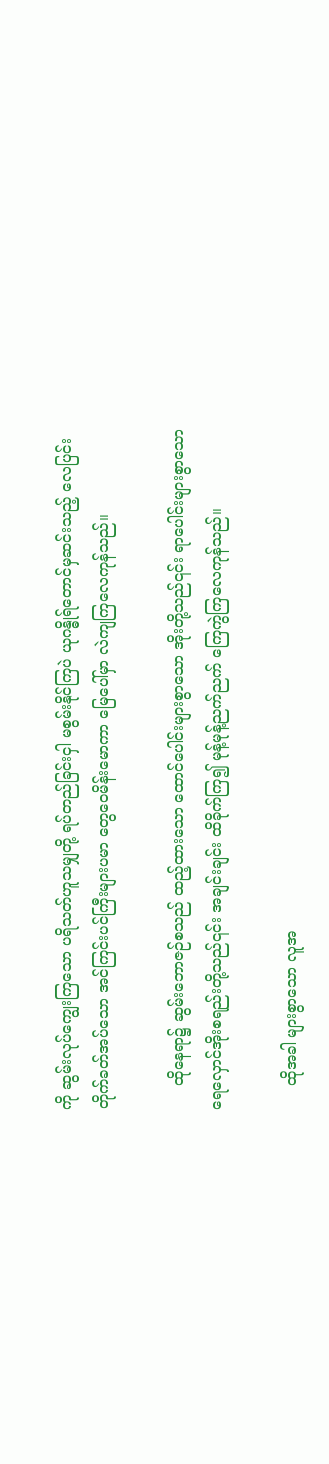ကို ဆွမ်းလုပ်ကျွေးကြသော ပရိသတ်ဟူသမျှတို့ ရပ်တည်ခြင်းငှါ မစွမ်းနိုင်ကြပဲ ယုဂန္ဓိုရ်တောင်မှဆင်းသည့် လေပြင်းတိုက်ခတ်အပ်သော အင်ကြင်းပင်ကြီးများပမာ တွေဝေမိန်းမောကာ မြေပေါ်မှာ လဲကျကြလေကုန်သည်။

     ထိုနေရာ၌ ဆွမ်းဘောဇဉ်စသည် ထည့်ထားသော ထောင်ပေါင်းများစွာသော အိုးတို့သည်၎င်း ရာပေါင်းများစွာသော ရေလှောင်အိုးစရည်းတို့သည်၎င်း အချင်းချင်း ထိခိုက်ကြ၍ မုန့်မုန့်ညက်ညက် ကြေကွဲကြလေကုန်သည်။

     ထိုအခါ များစွာသော လူအ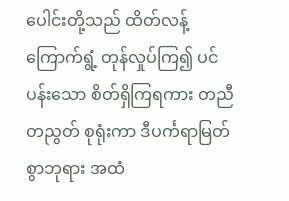ပေါင်းတို့သည် ထိတ်လန့်ကြောက်ရွံ့ တုန်လှုပ်ကြ၍ ပင်ပန်းသော စိတ်ရှိကြရကား တညီတညွတ် စုရုံးကာ ဒီပင်္ကရာမြတ်စွာဘုရား အထံ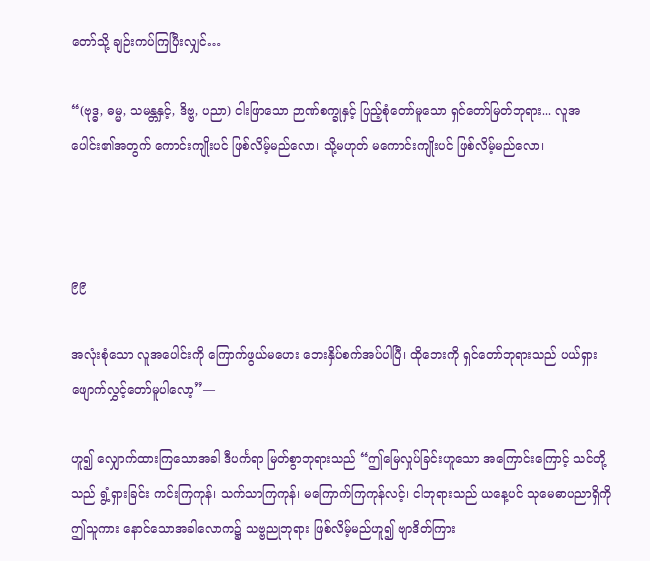တော်သို့ ချဉ်းကပ်ကြပြီးလျှင်…

“(ဗုဒ္ဓ, ဓမ္မ, သမန္တနှင့်, ဒိဗ္ဗ, ပညာ) ငါးဖြာသော ဉာဏ်စက္ခုနှင့် ပြည့်စုံတော်မူသော ရှင်တော်မြတ်ဘုရား... လူအပေါင်း၏အတွက် ကောင်းကျိုးပင် ဖြစ်လိမ့်မည်လော၊ သို့မဟုတ် မကောင်းကျိုးပင် ဖြစ်လိမ့်မည်လော၊



၉၉

အလုံးစုံသော လူအပေါင်းကို ကြောက်ဖွယ်မဟေး ဘေးနှိပ်စက်အပ်ပါပြီ၊ ထိုဘေးကို ရှင်တော်ဘုရားသည် ပယ်ရှား ဖျောက်လွှင့်တော်မူပါလော့”—

ဟူ၍ လျှောက်ထားကြသောအခါ ဒီပင်္ကရာ မြတ်စွာဘုရားသည် “ဤမြေလှုပ်ခြင်းဟူသော အကြောင်းကြောင့် သင်တို့သည် ရွံ့ရှားခြင်း ကင်းကြကုန်၊ သက်သာကြကုန်၊ မကြောက်ကြကုန်လင့်၊ ငါဘုရားသည် ယနေ့ပင် သုမေဓာပညာရှိကို ဤသူကား နောင်သောအခါလောက၌ သဗ္ဗညုဘုရား ဖြစ်လိမ့်မည်ဟူ၍ ဗျာဒိတ်ကြား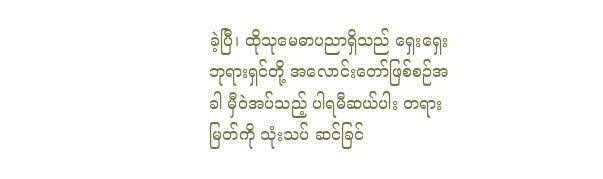ခဲ့ပြီ၊ ထိုသုမေဓာပညာရှိသည် ရှေးရှေးဘုရားရှင်တို့ အလောင်းတော်ဖြစ်စဉ်အခါ မှီဝဲအပ်သည့် ပါရမီဆယ်ပါး တရားမြတ်ကို သုံးသပ် ဆင်ခြင်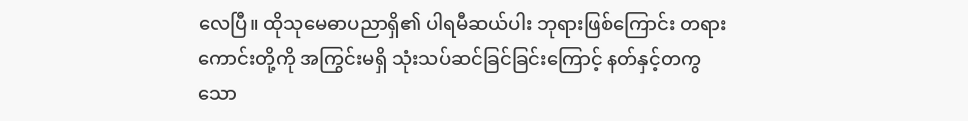လေပြီ။ ထိုသုမေဓာပညာရှိ၏ ပါရမီဆယ်ပါး ဘုရားဖြစ်ကြောင်း တရားကောင်းတို့ကို အကြွင်းမရှိ သုံးသပ်ဆင်ခြင်ခြင်းကြောင့် နတ်နှင့်တကွသော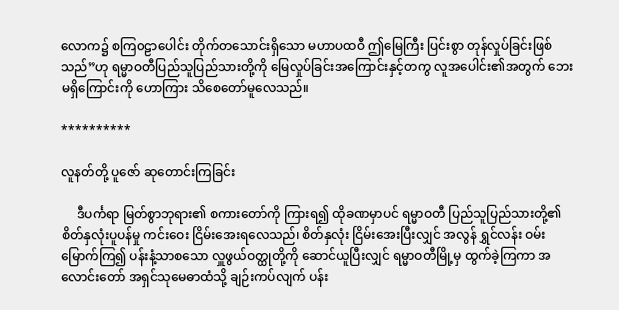လောက၌ စကြ၀ဠာပေါင်း တိုက်တသောင်းရှိသော မဟာပထဝီ ဤမြေကြီး ပြင်းစွာ တုန်လှုပ်ခြင်းဖြစ်သည်”ဟု ရမ္မာဝတီပြည်သူပြည်သားတို့ကို မြေလှုပ်ခြင်းအကြောင်းနှင့်တကွ လူအပေါင်း၏အတွက် ဘေးမရှိကြောင်းကို ဟောကြား သိစေတော်မူလေသည်။

**********

လူနတ်တို့ ပူဇော် ဆုတောင်းကြခြင်း

     ဒီပင်္ကရာ မြတ်စွာဘုရား၏ စကားတော်ကို ကြားရ၍ ထိုခဏမှာပင် ရမ္မာဝတီ ပြည်သူပြည်သားတို့၏ စိတ်နှလုံးပူပန်မှု ကင်းဝေး ငြိမ်းအေးရလေသည်၊ စိတ်နှလုံး ငြိမ်းအေးပြီးလျှင် အလွန် ရွှင်လန်း ဝမ်းမြောက်ကြ၍ ပန်းနံ့သာစသော လှူဖွယ်ဝတ္ထုတို့ကို ဆောင်ယူပြီးလျှင် ရမ္မာဝတီမြို့မှ ထွက်ခဲ့ကြကာ အလောင်းတော် အရှင်သုမေဓာထံသို့ ချဉ်းကပ်လျက် ပန်း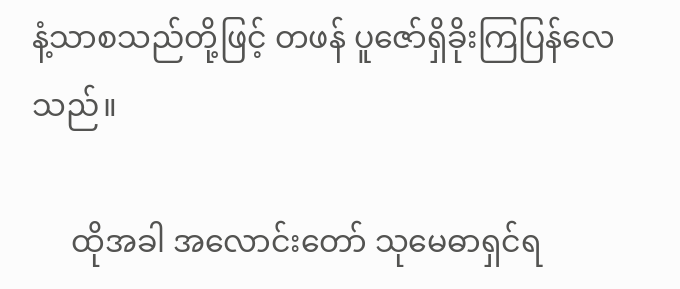နံ့သာစသည်တို့ဖြင့် တဖန် ပူဇော်ရှိခိုးကြပြန်လေသည်။

     ထိုအခါ အလောင်းတော် သုမေဓာရှင်ရ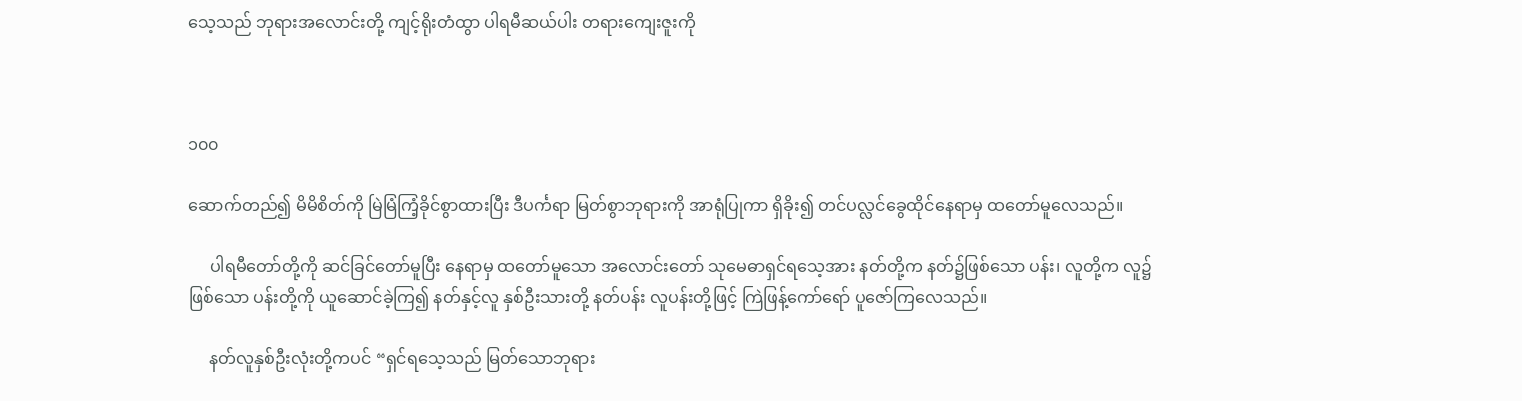သေ့သည် ဘုရားအလောင်းတို့ ကျင့်ရိုးတံထွာ ပါရမီဆယ်ပါး တရားကျေးဇူးကို



၁၀၀

ဆောက်တည်၍ မိမိစိတ်ကို မြဲမြံကြံ့ခိုင်စွာထားပြီး ဒီပင်္ကရာ မြတ်စွာဘုရားကို အာရုံပြုကာ ရှိခိုး၍ တင်ပလ္လင်ခွေထိုင်နေရာမှ ထတော်မူလေသည်။

     ပါရမီတော်တို့ကို ဆင်ခြင်တော်မူပြီး နေရာမှ ထတော်မူသော အလောင်းတော် သုမေဓာရှင်ရသေ့အား နတ်တို့က နတ်၌ဖြစ်သော ပန်း၊ လူတို့က လူ၌ဖြစ်သော ပန်းတို့ကို ယူဆောင်ခဲ့ကြ၍ နတ်နှင့်လူ နှစ်ဦးသားတို့ နတ်ပန်း လူပန်းတို့ဖြင့် ကြဲဖြန့်ကော်ရော် ပူဇော်ကြလေသည်။

     နတ်လူနှစ်ဦးလုံးတို့ကပင် “ရှင်ရသေ့သည် မြတ်သောဘုရား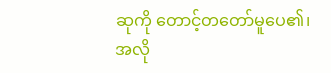ဆုကို တောင့်တတော်မူပေ၏၊ အလို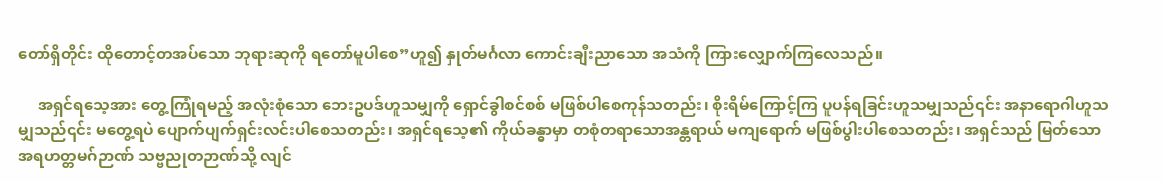တော်ရှိတိုင်း ထိုတောင့်တအပ်သော ဘုရားဆုကို ရတော်မူပါစေ”ဟူ၍ နှုတ်မင်္ဂလာ ကောင်းချီးညာသော အသံကို ကြားလျှောက်ကြလေသည်။

     အရှင်ရသေ့အား တွေ့ကြုံရမည့် အလုံးစုံသော ဘေးဥပဒ်ဟူသမျှကို ရှောင်ခွါစင်စစ် မဖြစ်ပါစေကုန်သတည်း၊ စိုးရိမ်ကြောင့်ကြ ပူပန်ရခြင်းဟူသမျှသည်၎င်း အနာရောဂါဟူသမျှသည်၎င်း မတွေ့ရပဲ ပျောက်ပျက်ရှင်းလင်းပါစေသတည်း၊ အရှင်ရသေ့၏ ကိုယ်ခန္ဓာမှာ တစုံတရာသောအန္တရာယ် မကျရောက် မဖြစ်ပွါးပါစေသတည်း၊ အရှင်သည် မြတ်သော အရဟတ္တမဂ်ဉာဏ် သဗ္ဗညုတဉာဏ်သို့ လျင်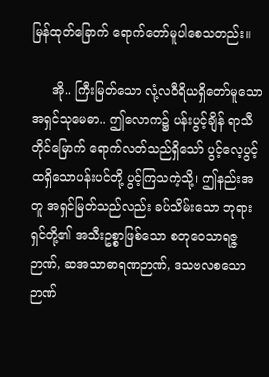မြန်ထုတ်ခြောက် ရောက်တော်မူပါစေသတည်း။

     အို.. ကြီးမြတ်သော လုံ့လဝီရိယရှိတော်မူသော အရှင်သုမေဓာ.. ဤလောက၌ ပန်းပွင့်ချိန် ရာသီတိုင်မြောက် ရောက်လတ်သည်ရှိသော် ပွင့်လေ့ပွင့်ထရှိသောပန်းပင်တို့ ပွင့်ကြသကဲ့သို့၊ ဤနည်းအတူ အရှင်မြတ်သည်လည်း ခပ်သိမ်းသော ဘုရားရှင်တို့၏ အသီးဥစ္စာဖြစ်သော စတုဝေသာရဇ္ဇဉာဏ်, ဆအသာဓာရဏဉာဏ်, ဒသဗလစသော ဉာဏ်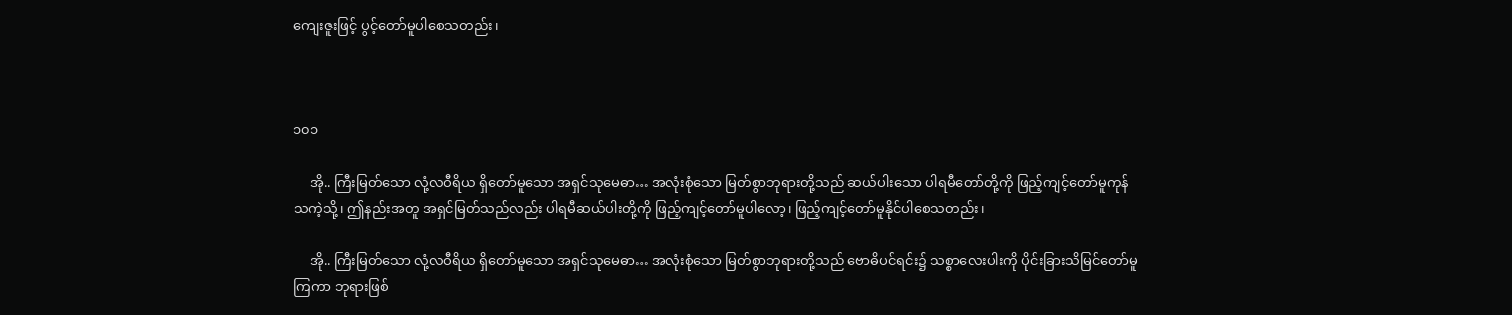ကျေးဇူးဖြင့် ပွင့်တော်မူပါစေသတည်း၊



၁၀၁

     အို.. ကြီးမြတ်သော လုံ့လဝီရိယ ရှိတော်မူသော အရှင်သုမေဓာ… အလုံးစုံသော မြတ်စွာဘုရားတို့သည် ဆယ်ပါးသော ပါရမီတော်တို့ကို ဖြည့်ကျင့်တော်မူကုန်သကဲ့သို့၊ ဤနည်းအတူ အရှင်မြတ်သည်လည်း ပါရမီဆယ်ပါးတို့ကို ဖြည့်ကျင့်တော်မူပါလော့၊ ဖြည့်ကျင့်တော်မူနိုင်ပါစေသတည်း၊

     အို.. ကြီးမြတ်သော လုံ့လဝီရိယ ရှိတော်မူသော အရှင်သုမေဓာ… အလုံးစုံသော မြတ်စွာဘုရားတို့သည် ဗောဓိပင်ရင်း၌ သစ္စာလေးပါးကို ပိုင်းခြားသိမြင်တော်မူကြကာ ဘုရားဖြစ်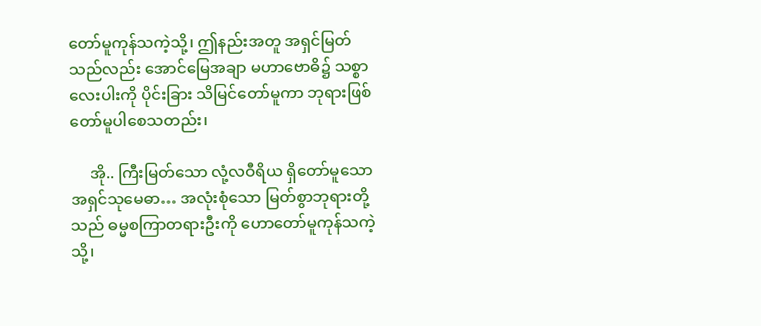တော်မူကုန်သကဲ့သို့၊ ဤနည်းအတူ အရှင်မြတ်သည်လည်း အောင်မြေအချာ မဟာဗောဓိ၌ သစ္စာလေးပါးကို ပိုင်းခြား သိမြင်တော်မူကာ ဘုရားဖြစ်တော်မူပါစေသတည်း၊

     အို.. ကြီးမြတ်သော လုံ့လဝီရိယ ရှိတော်မူသော အရှင်သုမေဓာ… အလုံးစုံသော မြတ်စွာဘုရားတို့သည် ဓမ္မစကြာတရားဦးကို ဟောတော်မူကုန်သကဲ့သို့၊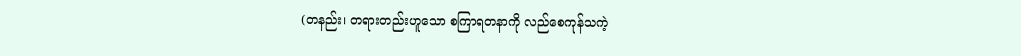(တနည်း၊ တရားတည်းဟူသော စကြာရတနာကို လည်စေကုန်သကဲ့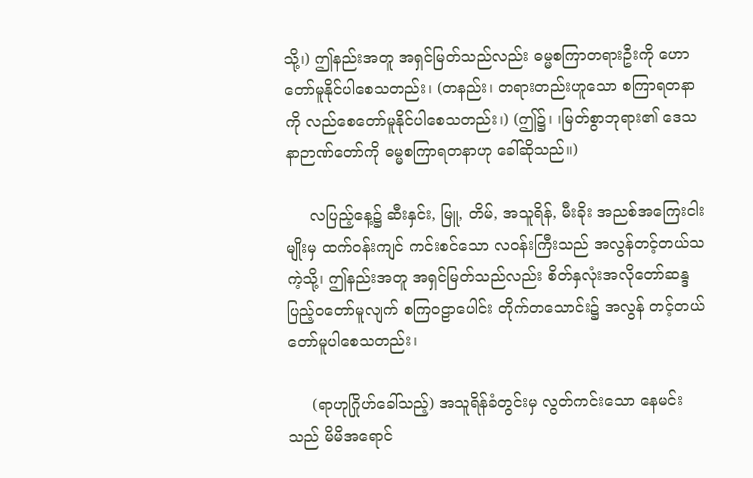သို့၊) ဤနည်းအတူ အရှင်မြတ်သည်လည်း ဓမ္မစကြာတရားဦးကို ဟောတော်မူနိုင်ပါစေသတည်း၊ (တနည်း၊ တရားတည်းဟူသော စကြာရတနာကို လည်စေတော်မူနိုင်ပါစေသတည်း၊) (ဤ၌၊ ၊မြတ်စွာဘုရား၏ ဒေသနာဉာဏ်တော်ကို ဓမ္မစကြာရတနာဟု ခေါ်ဆိုသည်။)

     လပြည့်နေ့၌ ဆီးနှင်း, မြူ, တိမ်, အသူရိန်, မီးခိုး အညစ်အကြေးငါးမျိုးမှ ထက်ဝန်းကျင် ကင်းစင်သော လဝန်းကြီးသည် အလွန်တင့်တယ်သကဲ့သို့၊ ဤနည်းအတူ အရှင်မြတ်သည်လည်း စိတ်နှလုံးအလိုတော်ဆန္ဒ ပြည့်ဝတော်မူလျက် စကြဝဠာပေါင်း တိုက်တသောင်း၌ အလွန် တင့်တယ်တော်မူပါစေသတည်း၊

     (ရာဟုဂြိုဟ်ခေါ်သည့်) အသူရိန်ခံတွင်းမှ လွတ်ကင်းသော နေမင်းသည် မိမိအရောင်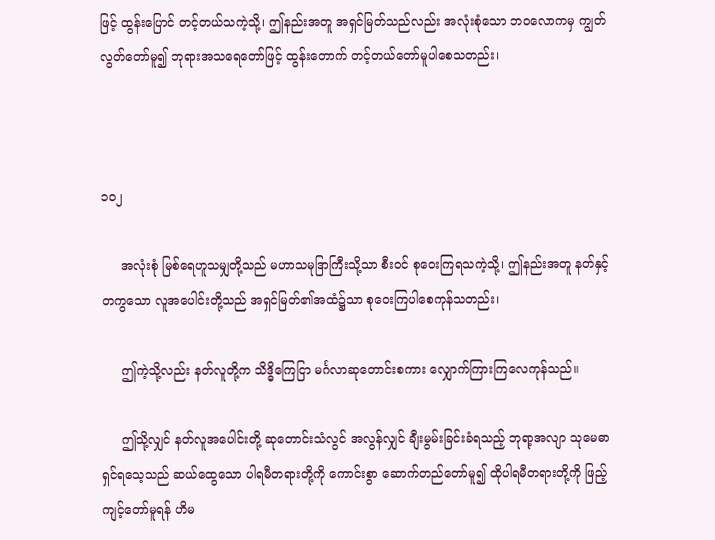ဖြင့် ထွန်းပြောင် တင့်တယ်သကဲ့သို့၊ ဤနည်းအတူ အရှင်မြတ်သည်လည်း အလုံးစုံသော ဘဝလောကမှ ကျွတ်လွတ်တော်မူ၍ ဘုရားအသရေတော်ဖြင့် ထွန်းတောက် တင့်တယ်တော်မူပါစေသတည်း၊



၁၀၂

     အလုံးစုံ မြစ်ရေဟူသမျှတို့သည် မဟာသမုဒြာကြီးသို့သာ စီးဝင် စုဝေးကြရသကဲ့သို့၊ ဤနည်းအတူ နတ်နှင့်တကွသော လူအပေါင်းတို့သည် အရှင်မြတ်၏အထံ၌သာ စုဝေးကြပါစေကုန်သတည်း၊

     ဤကဲ့သို့လည်း နတ်လူတို့က သိဒ္ဓိကြေငြာ မင်္ဂလာဆုတောင်းစကား လျှောက်ကြားကြလေကုန်သည်။

     ဤသို့လျှင် နတ်လူအပေါင်းတို့ ဆုတောင်းသံလွင် အလွန်လျှင် ချီးမွမ်းခြင်းခံရသည့် ဘုရာ့အလျာ သုမေဓာ ရှင်ရသေ့သည် ဆယ်ထွေသော ပါရမီတရားတို့ကို ကောင်းစွာ ဆောက်တည်တော်မူ၍ ထိုပါရမီတရားတို့ကို ဖြည့်ကျင့်တော်မူရန် ဟိမ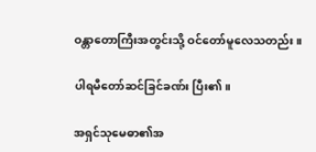ဝန္တာတောကြီးအတွင်းသို့ ဝင်တော်မူလေသတည်း။

ပါရမီတော်ဆင်ခြင်ခဏ်း ပြီး၏။

အရှင်သုမေဓာ၏အ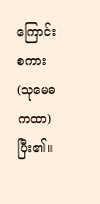ကြောင်းစကား (သုမေဓကထာ) ပြီး၏။